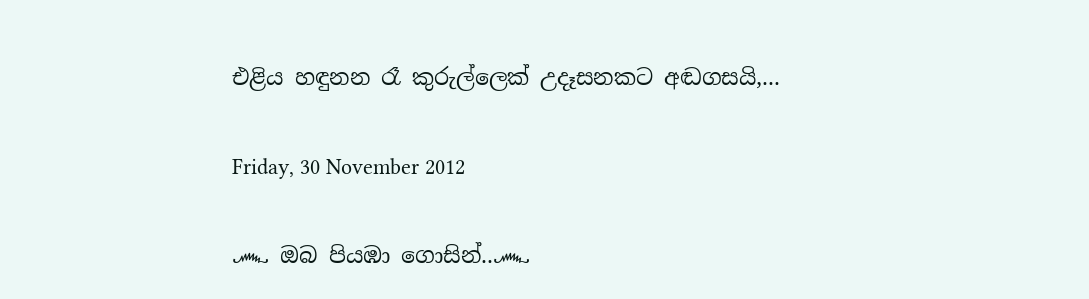එළිය හඳුනන රෑ කුරුල්ලෙක් උදෑසනකට අඬගසයි,...

Friday, 30 November 2012

෴ ඔබ පියඹා ගොසින්..෴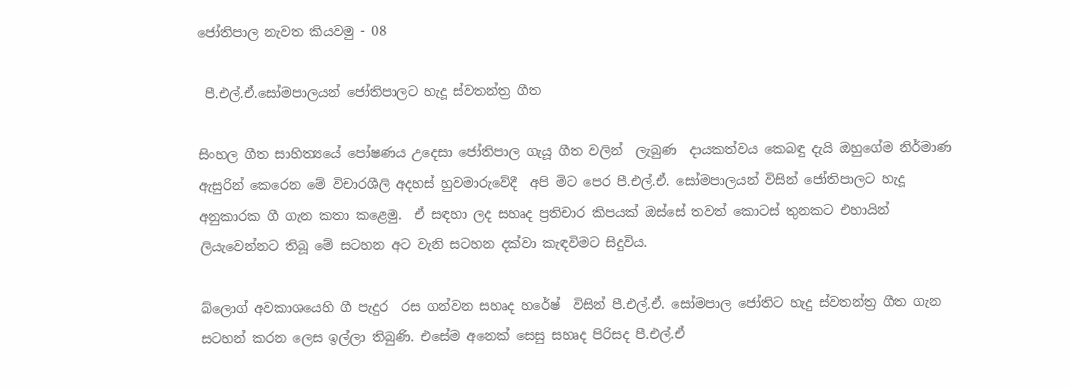ජෝතිපාල නැවත කියවමු - 08

 පී.එල්.ඒ.සෝමපාලයන් ජෝතිපාලට හැදූ ස්වතන්ත්‍ර ගීත

සිංහල ගීත සාහිත්‍යයේ පෝෂණය උදෙසා ජෝතිපාල ගැයූ ගීත වලින්  ලැබුණ  දායකත්වය කෙබඳු දැයි ඔහුගේම නිර්මාණ ඇසුරින් කෙරෙන මේ විචාරශීලි අදහස් හුවමාරුවේදී  අපි මිට පෙර පී.එල්.ඒ. සෝමපාලයන් විසින් ජෝතිපාලට හැදූ  අනුකාරක ගී ගැන කතා කළෙමු.  ඒ සඳහා ලද සහෘද ප්‍රතිචාර කිපයක් ඔස්සේ තවත් කොටස් තුනකට එහායින් ලියැවෙන්නට තිබූ මේ සටහන අට වැනි සටහන දක්වා කැඳවිමට සිදුවිය.

බ්ලොග් අවකාශයෙහි ගී පැදුර  රස ගන්වන සහෘද හරේෂ්  විසින් පී.එල්.ඒ. සෝමපාල ජෝතිට හැදු ස්වතන්ත්‍ර ගීත ගැන සටහන් කරන ලෙස ඉල්ලා තිබුණි. එසේම අනෙක් සෙසු සහෘද පිරිසද පී.එල්.ඒ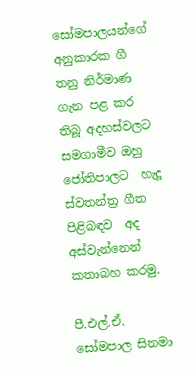සෝමපාලයන්ගේ අනුකාරක ගී තනු නිර්මාණ ගැන පළ කර තිබූ අදහස්වලට සමගාමීව ඔහු ජෝතිපාලට  හැදූ ස්වතන්ත්‍ර ගීත පිළිබඳව  අද අස්වැන්නෙන් කතාබහ කරමු.

පී.එල්.ඒ. සෝමපාල සිනමා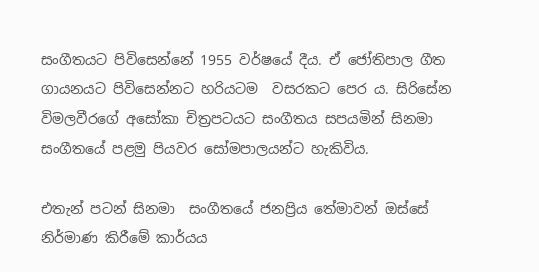සංගීතයට පිවිසෙන්නේ 1955 වර්ෂයේ දීය. ඒ ජෝතිපාල ගීත ගායනයට පිවිසෙන්නට හරියටම  වසරකට පෙර ය. සිරිසේන විමලවීරගේ අසෝකා චිත්‍රපටයට සංගීතය සපයමින් සිනමා සංගීතයේ පළමු පියවර සෝමපාලයන්ට හැකිවිය.

එතැන් පටන් සිනමා  සංගීතයේ ජනප්‍රිය තේමාවන් ඔස්සේ  නිර්මාණ කිරීමේ කාර්යය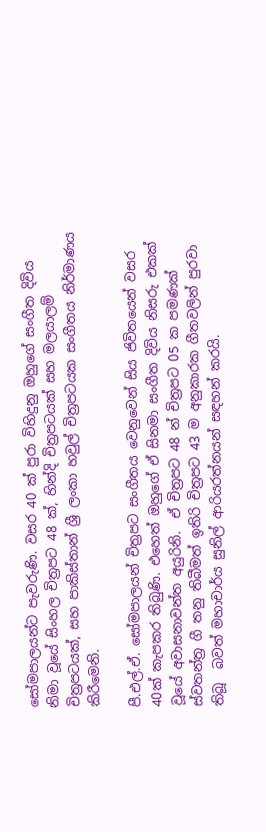සෝමපාලයන්ට පැවරුණි. වසර 40 ක් පුරා විහිදුනු ඔහුගේ සංගීත දිවිය නිමා වූයේ සිංහල චිත්‍රපට 48 ක්, හින්දි චිත්‍රපටයක් සහ මලයාලම් චිත්‍රපටයක්, සහ පාකිස්තාන් ශ්‍රී ලංකා හවුල් චිත්‍රපටයක සංගීතය නිර්මාණය  කිරීමෙනි.

පී.එල්.ඒ. සෝමපාලයන් චිත්‍රපට සංගීතය වෙනුවෙන් සිය ජිවිතයෙන් වසර 40ක් කැපකර තිබුණි. එහෙත් ඔහුගේ ඒ සිනමා සංගීත දිවිය නිසරු එකක් වූයේ අවාසනාවන්ත අයුරිනි.  ඒ චිත්‍රපට 48 න් චිත්‍රපට 05 ක පමණක් ස්වතන්ත්‍ර ගී තනු තිබීමත් ඉතිරි චිත්‍රපට 43 ම අනුකාරක ගීතවලින් පුරවා තිබූ  බවත් මහාචාර්ය සුනිල් ආරියරත්නයන් සඳහන් කරයි.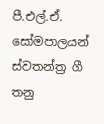පී.එල්.ඒ. සෝමපාලයන් ස්වතන්ත්‍ර ගී තනු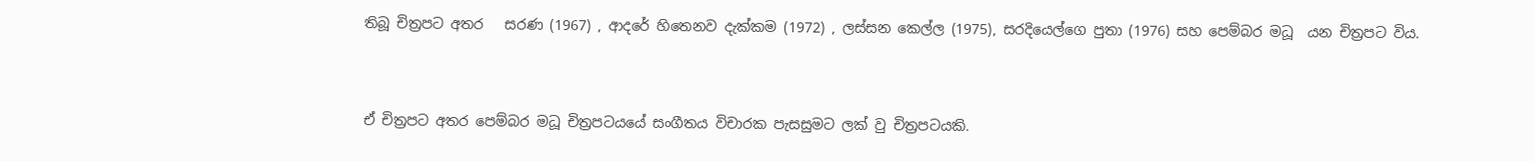තිබූ චිත්‍රපට අතර   සරණ (1967) , ආදරේ හිතෙනව දැක්කම (1972) , ලස්සන කෙල්ල (1975), සරදියෙල්ගෙ පුතා (1976) සහ පෙම්බර මධූ  යන චිත්‍රපට විය.


ඒ චිත්‍රපට අතර පෙම්බර මධූ චිත්‍රපටයයේ සංගීතය විචාරක පැසසුමට ලක් වු චිත්‍රපටයකි.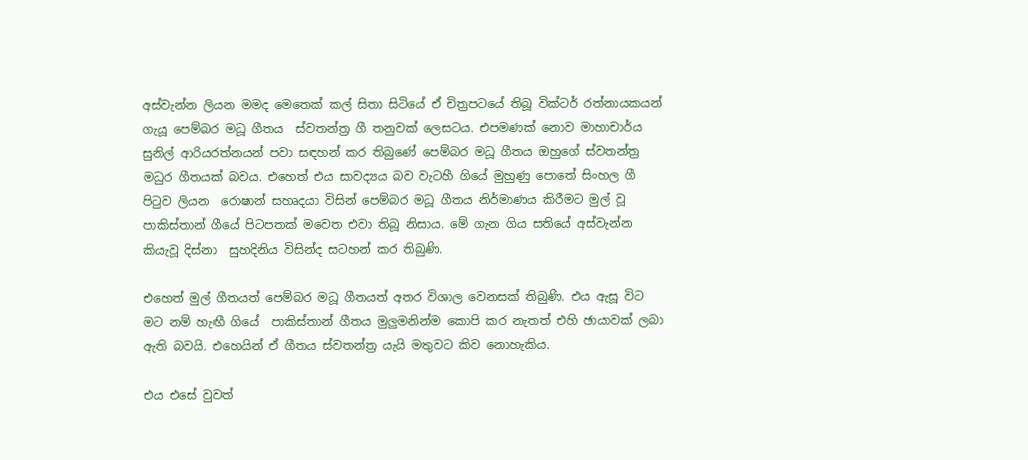අස්වැන්න ලියන මමද මෙතෙක් කල් සිතා සිටියේ ඒ චිත්‍රපටයේ තිබූ වික්ටර් රත්නායකයන් ගැයූ පෙම්බර මධූ ගීතය  ස්වතන්ත්‍ර ගී තනුවක් ලෙසටය. එපමණක් නොව මාහාචාර්ය සුනිල් ආරියරත්නයන් පවා සඳහන් කර තිබුණේ පෙම්බර මධූ ගීතය ඔහුගේ ස්වතන්ත්‍ර මධුර ගීතයක් බවය. එහෙත් එය සාවද්‍යය බව වැටහී ගියේ මුහුණු පොතේ සිංහල ගී පිටුව ලියන  රොෂාන් සහෘදයා විසින් පෙම්බර මධූ ගීතය නිර්මාණය කිරීමට මුල් වූ පාකිස්තාන් ගීයේ පිටපතක් මවෙත එවා තිබූ නිසාය. මේ ගැන ගිය සතියේ අස්වැන්න කියැවූ දිස්නා  සුහදිනිය විසින්ද සටහන් කර තිබුණි.

එහෙත් මුල් ගීතයත් පෙම්බර මධූ ගීතයත් අතර විශාල වෙනසක් තිබුණි. එය ඇසූ විට මට නම් හැඟී ගියේ  පාකිස්තාන් ගීතය මුලුමනින්ම කොපි කර නැතත් එහි ඡායාවක් ලබා ඇති බවයි. එහෙයින් ඒ ගීතය ස්වතන්‍ත්‍ර යැයි මතුවට කිව නොහැකිය.

එය එසේ වුවත්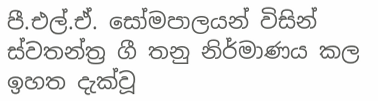පී.එල්.ඒ. සෝමපාලයන් විසින් ස්වතන්ත්‍ර ගී තනු නිර්මාණය කල ඉහත දැක්වූ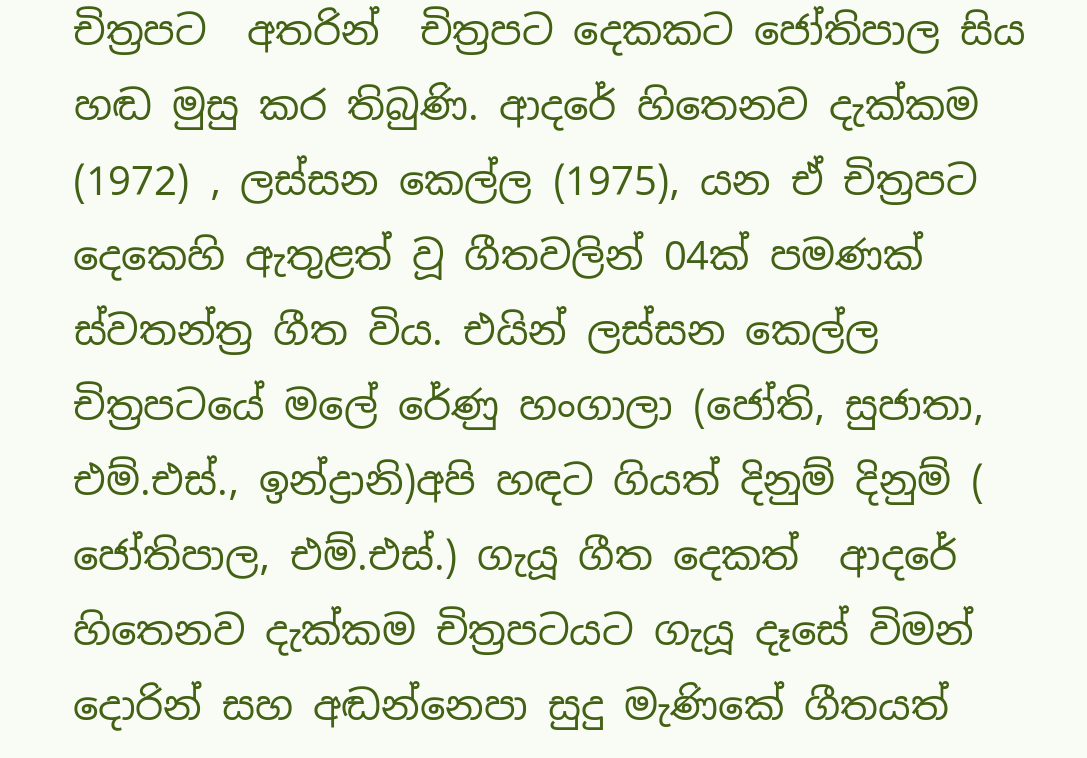චිත්‍රපට  අතරින්  චිත්‍රපට දෙකකට ජෝතිපාල සිය හඬ මුසු කර තිබුණි. ආදරේ හිතෙනව දැක්කම (1972) , ලස්සන කෙල්ල (1975), යන ඒ චිත්‍රපට දෙකෙහි ඇතුළත් වූ ගීතවලින් 04ක් පමණක් ස්වතන්ත්‍ර ගීත විය. එයින් ලස්සන කෙල්ල චිත්‍රපටයේ මලේ රේණු හංගාලා (ජෝති, සුජාතා, එම්.එස්., ඉන්ද්‍රානි)අපි හඳට ගියත් දිනුම් දිනුම් ( ජෝතිපාල, එම්.එස්.) ගැයූ ගීත දෙකත්  ආදරේ හිතෙනව දැක්කම චිත්‍රපටයට ගැයූ දෑසේ විමන් දොරින් සහ අඬන්නෙපා සුදු මැණිකේ ගීතයත්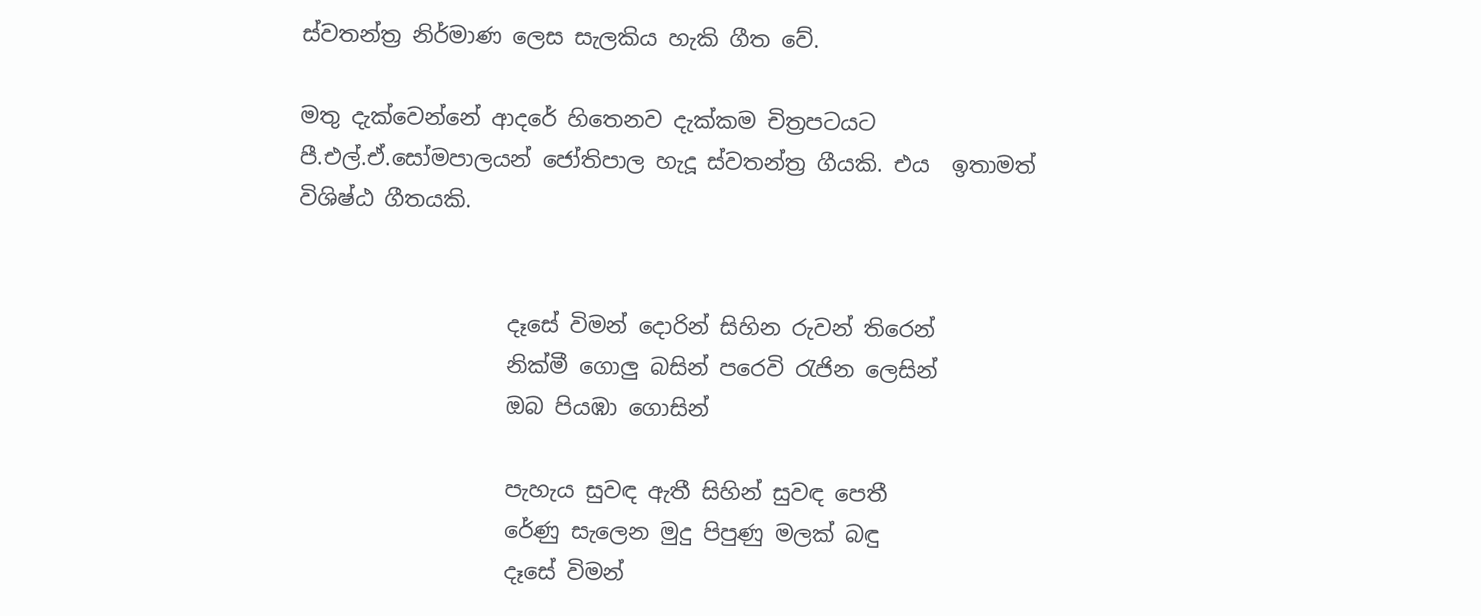ස්වතන්ත්‍ර නිර්මාණ ලෙස සැලකිය හැකි ගීත වේ.

මතු දැක්වෙන්නේ ආදරේ හිතෙනව දැක්කම චිත්‍රපටයට පී.එල්.ඒ.සෝමපාලයන් ජෝතිපාල හැදූ ස්වතන්ත්‍ර ගීයකි. එය  ඉතාමත් විශිෂ්ඨ ගීතයකි.


                   දෑසේ විමන් දොරින් සිහින රුවන් තිරෙන්
                   නික්මී ගොලු බසින් පරෙවි රැජින ලෙසින්
                   ඔබ පියඹා ගොසින්

                   පැහැය සුවඳ ඇතී සිහින් සුවඳ පෙතී
                   රේණු සැලෙන මුදු පිපුණු මලක් බඳු
                   දෑසේ විමන්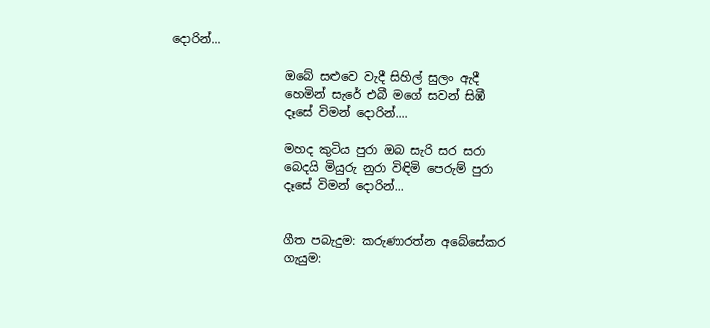දොරින්...

                   ඔබේ සළුවෙ වැදී සිහිල් සුලං ඇදී
                   හෙමින් සැරේ එබී මගේ සවන් සිඹී
                   දෑසේ විමන් දොරින්....

                   මහද කුටිය පුරා ඔබ සැරි සර සරා
                   බෙදයි මියුරු නුරා විඳිමි පෙරුම් පුරා
                   දෑසේ විමන් දොරින්...


                   ගීත පබැදුම: කරුණාරත්න අබේසේකර
                   ගැයුම: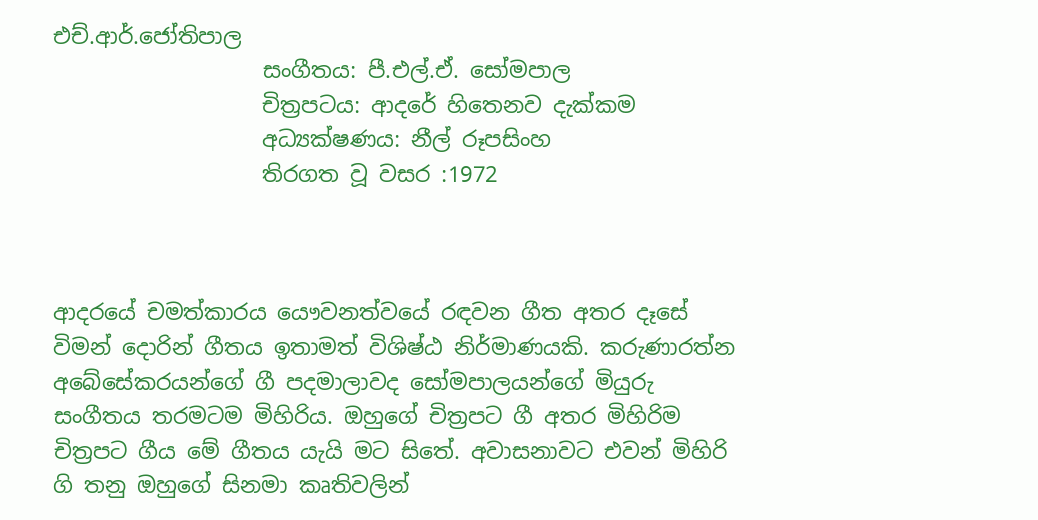එච්.ආර්.ජෝතිපාල
                   සංගීතය: පී.එල්.ඒ. සෝමපාල
                   චිත්‍රපටය: ආදරේ හිතෙනව දැක්කම
                   අධ්‍යක්ෂණය: නීල් රූපසිංහ
                   තිරගත වූ වසර :1972



ආදරයේ චමත්කාරය යෞවනත්වයේ රඳවන ගීත අතර දෑසේ විමන් දොරින් ගීතය ඉතාමත් විශිෂ්ඨ නිර්මාණයකි. කරුණාරත්න අබේසේකරයන්ගේ ගී පදමාලාවද සෝමපාලයන්ගේ මියුරු සංගීතය තරමටම මිහිරිය. ඔහුගේ චිත්‍රපට ගී අතර මිහිරිම චිත්‍රපට ගීය මේ ගීතය යැයි මට සිතේ. අවාසනාවට එවන් මිහිරි ගි තනු ඔහුගේ සිනමා කෘතිවලින්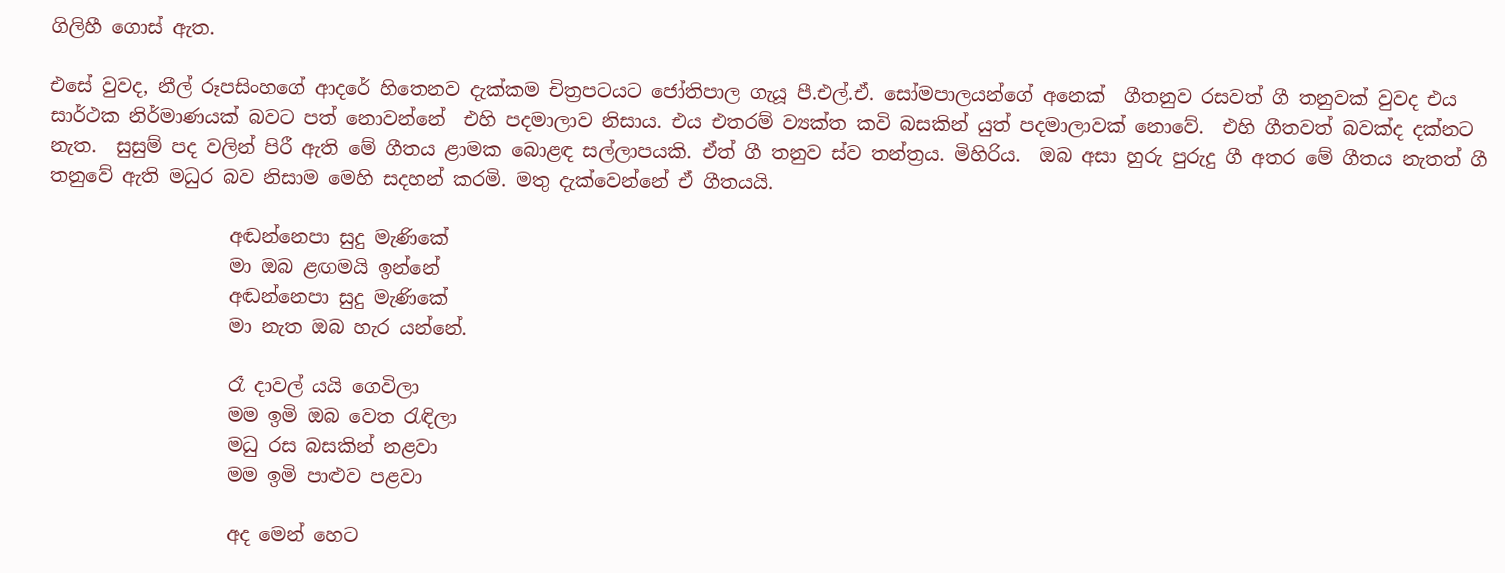ගිලිහී ගොස් ඇත.

එසේ වුවද, නීල් රූපසිංහගේ ආදරේ හිතෙනව දැක්කම චිත්‍රපටයට ජෝතිපාල ගැයූ පී.එල්.ඒ. සෝමපාලයන්ගේ අනෙක්  ගීතනුව රසවත් ගී තනුවක් වුවද එය සාර්ථක නිර්මාණයක් බවට පත් නොවන්නේ  එහි පදමාලාව නිසාය. එය එතරම් ව්‍යක්ත කවි බසකින් යුත් පදමාලාවක් නොවේ.  එහි ගීතවත් බවක්ද දක්නට නැත.  සුසුම් පද වලින් පිරී ඇති මේ ගීතය ළාමක බොළඳ සල්ලාපයකි. ඒත් ගී තනුව ස්ව තන්ත්‍රය. මිහිරිය.  ඔබ අසා හුරු පුරුදු ගී අතර මේ ගීතය නැතත් ගී තනුවේ ඇති මධුර බව නිසාම මෙහි සදහන් කරමි. මතු දැක්වෙන්නේ ඒ ගීතයයි.

                   අඬන්නෙපා සුදු මැණිකේ
                   මා ඔබ ළඟමයි ඉන්නේ
                   අඬන්නෙපා සුදු මැණිකේ
                   මා නැත ඔබ හැර යන්නේ.

                   රෑ දාවල් යයි ගෙවිලා
                   මම ඉමි ඔබ වෙත රැඳිලා
                   මධු රස බසකින් නළවා
                   මම ඉමි පාළුව පළවා

                   අද මෙන් හෙට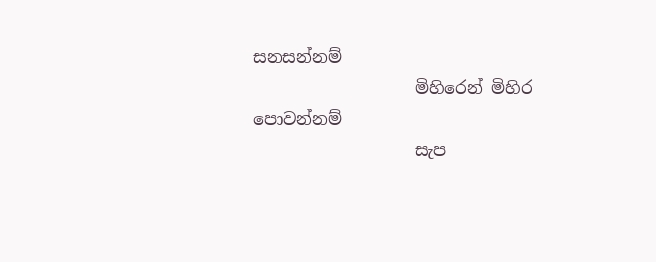සනසන්නම්
                   මිහිරෙන් මිහිර පොවන්නම්
                   සැප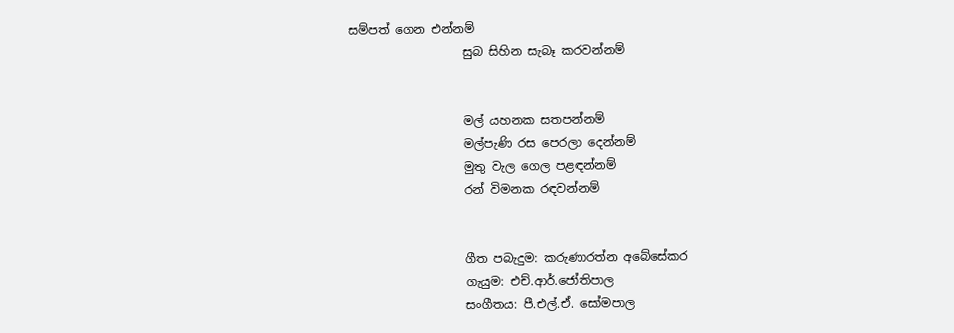සම්පත් ගෙන එන්නම්
                   සුබ සිහින සැබෑ කරවන්නම්


                   මල් යහනක සතපන්නම්
                   මල්පැණි රස පෙරලා දෙන්නම්
                   මුතු වැල ගෙල පළඳන්නම්
                   රන් විමනක රඳවන්නම්


                   ගීත පබැදුම: කරුණාරත්න අබේසේකර
                   ගැයුම: එච්.ආර්.ජෝතිපාල
                   සංගීතය: පී.එල්.ඒ. සෝමපාල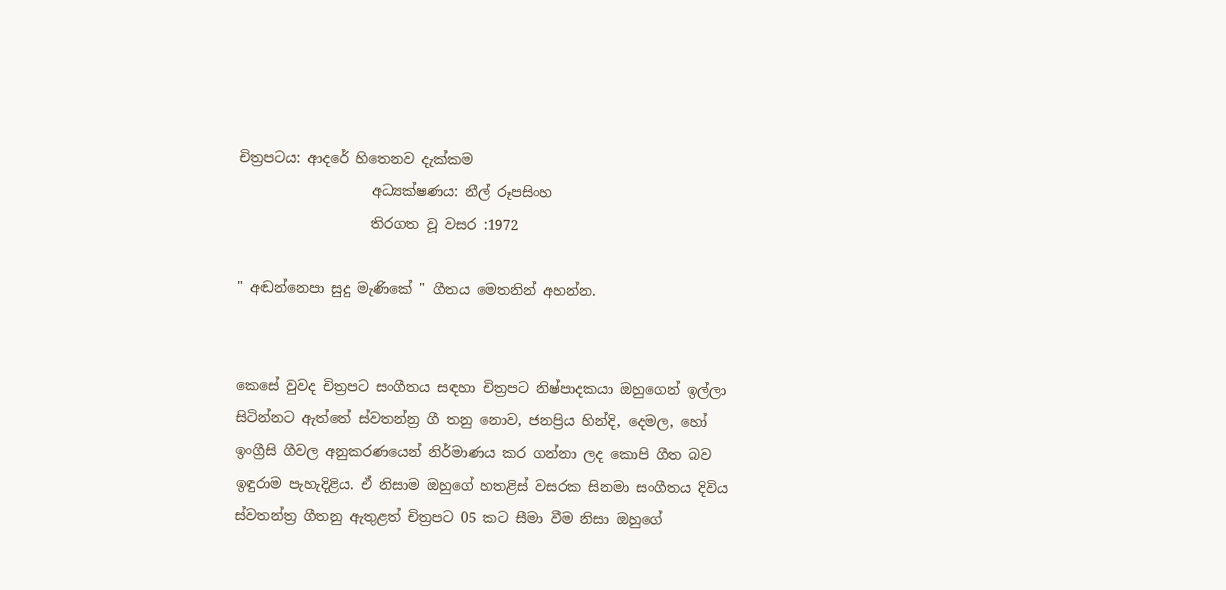චිත්‍රපටය: ආදරේ හිතෙනව දැක්කම
                   අධ්‍යක්ෂණය: නීල් රූපසිංහ
                   තිරගත වූ වසර :1972

" අඬන්නෙපා සුදු මැණිකේ " ගීතය මෙතනින් අහන්න.


කෙසේ වුවද චිත්‍රපට සංගීතය සඳහා චිත්‍රපට නිෂ්පාදකයා ඔහුගෙන් ඉල්ලා සිටින්නට ඇත්තේ ස්වතන්න්‍ර ගී තනු නොව, ජනප්‍රිය හින්දි, දෙමල, හෝ ඉංග්‍රීසි ගීවල අනුකරණයෙන් නිර්මාණය කර ගන්නා ලද කොපි ගීත බව ඉඳුරාම පැහැදිළිය. ඒ නිසාම ඔහුගේ හතළිස් වසරක සිනමා සංගීතය දිවිය ස්වතන්ත්‍ර ගීතනු ඇතුළත් චිත්‍රපට 05 කට සීමා වීම නිසා ඔහුගේ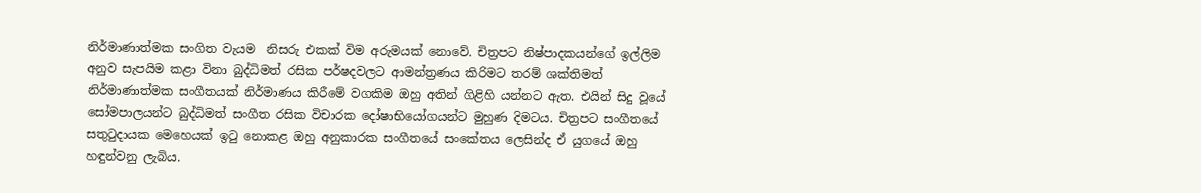නිර්මාණාත්මක සංගිත වැයම  නිසරු එකක් විම අරුමයක් නොවේ. චිත්‍රපට නිෂ්පාදකයන්ගේ ඉල්ලිම අනුව සැපයිම කළා විනා බුද්ධිමත් රසික පර්ෂදවලට ආමන්ත්‍රණය කිරිමට තරම් ශක්තිමත් නිර්මාණාත්මක සංගීතයක් නිර්මාණය කිරීමේ වගකිම ඔහු අතින් ගිළිහි යන්නට ඇත. එයින් සිදු වූයේ සෝමපාලයන්ට බුද්ධිමත් සංගීත රසික විචාරක දෝෂාභියෝගයන්ට මුහුණ දිමටය. චිත්‍රපට සංගීතයේ සතුටුදායක මෙහෙයක් ඉටු නොකළ ඔහු අනුකාරක සංගීතයේ සංකේතය ලෙසින්ද ඒ යුගයේ ඔහු හඳුන්වනු ලැබිය.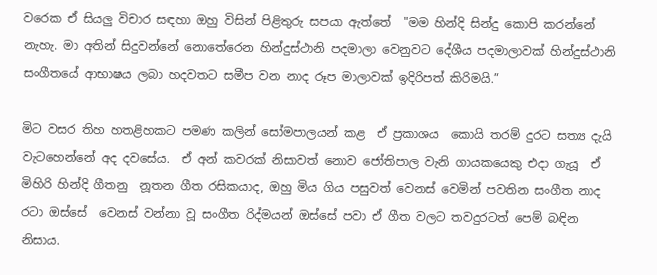වරෙක ඒ සියලු විචාර සඳහා ඔහු විසින් පිළිතුරු සපයා ඇත්තේ  "මම හින්දි සින්දු කොපි කරන්නේ නැහැ. මා අතින් සිදුවන්නේ නොතේරෙන හින්දුස්ථානි පදමාලා වෙනුවට දේශීය පදමාලාවක් හින්දුස්ථානි සංගීතයේ ආභාෂය ලබා හදවතට සමීප වන නාද රූප මාලාවක් ඉදිරිපත් කිරිමයි.”

මිට වසර තිහ හතළිහකට පමණ කලින් සෝමපාලයන් කළ  ඒ ප්‍රකාශය  කොයි තරම් දුරට සත්‍ය දැයි වැටහෙන්නේ අද දවසේය.  ඒ අන් කවරක් නිසාවත් නොව ජෝතිපාල වැනි ගායකයෙකු එදා ගැයූ  ඒ මිහිරි හින්දි ගීතනු  නූතන ගීත රසිකයාද, ඔහු මිය ගිය පසුවත් වෙනස් වෙමින් පවතින සංගීත නාද රටා ඔස්සේ  වෙනස් වන්නා වූ සංගීත රිද්මයන් ඔස්සේ පවා ඒ ගීත වලට තවදුරටත් පෙම් බඳින නිසාය.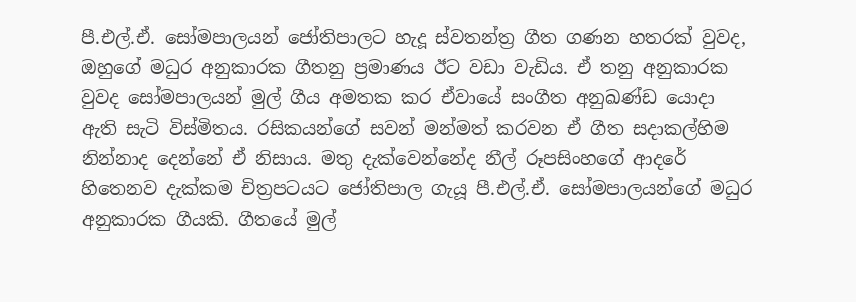පී.එල්.ඒ. සෝමපාලයන් ජෝතිපාල‍ට හැදූ ස්වතන්ත්‍ර ගීත ගණන හතරක් වුවද, ඔහුගේ මධුර අනුකාරක ගීතනු ප්‍රමාණය ඊට වඩා වැඩිය. ඒ තනු අනුකාරක වුවද සෝමපාලයන් මුල් ගීය අමතක කර ඒවායේ සංගීත අනුඛණ්ඩ යොදා ඇති සැටි විස්මිතය. රසිකයන්ගේ සවන් මන්මත් කරවන ඒ ගීත සදාකල්හිම නින්නාද දෙන්නේ ඒ නිසාය. මතු දැක්වෙන්නේද නීල් රූපසිංහගේ ආදරේ හිතෙනව දැක්කම චිත්‍රපටයට ජෝතිපාල ගැයූ පී.එල්.ඒ. සෝමපාලයන්ගේ මධුර අනුකාරක ගීයකි. ගීතයේ මුල්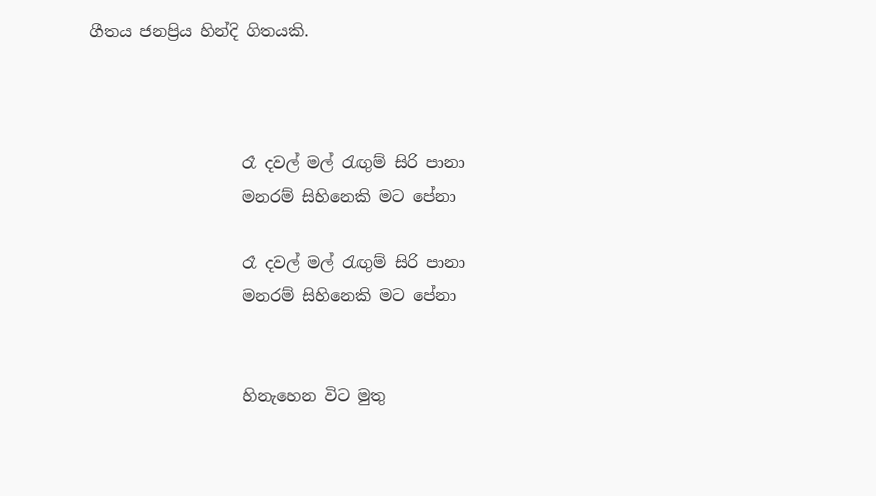ගීතය ජනප්‍රිය හින්දි ගිතයකි.



                   රෑ දවල් මල් රැඟුම් සිරි පානා
                   මනරම් සිහිනෙකි මට පේනා

                   රෑ දවල් මල් රැඟුම් සිරි පානා
                   මනරම් සිහිනෙකි මට පේනා


                   හිනැහෙන විට මුතු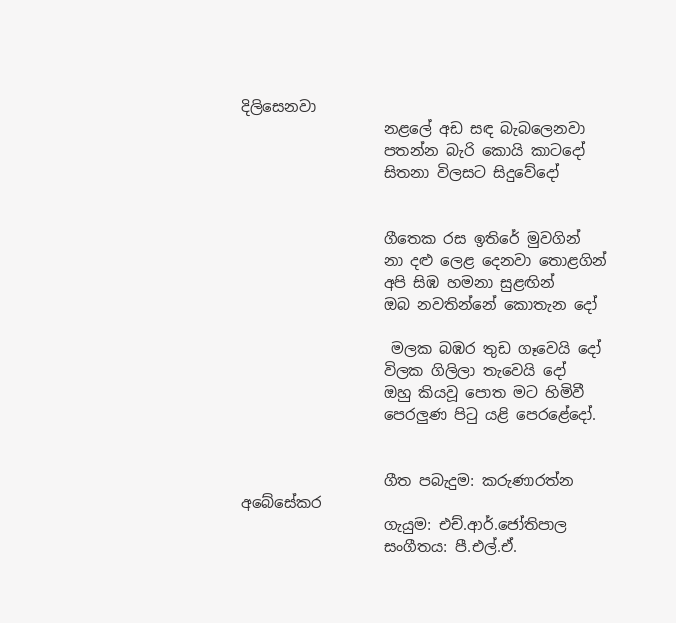දිලිසෙනවා
                   නළලේ අඩ සඳ බැබලෙනවා
                   පතන්න බැරි කොයි කාටදෝ
                   සිතනා විලසට සිදුවේදෝ


                   ගීතෙක රස ඉතිරේ මුවගින්
                   නා දළු ලෙළ දෙනවා තොළගින්
                   අපි සිඹ හමනා සුළඟින්
                   ඔබ නවතින්නේ කොතැන දෝ

                    මලක බඹර තුඩ ගෑවෙයි දෝ
                   විලක ගිලිලා තැවෙයි දෝ
                   ඔහු කියවූ පොත මට හිමිවී
                   පෙරලුණ පිටු යළි පෙරළේදෝ.


                   ගීත පබැදුම: කරුණාරත්න අබේසේකර
                   ගැයුම: එච්.ආර්.ජෝතිපාල
                   සංගීතය: පී.එල්.ඒ.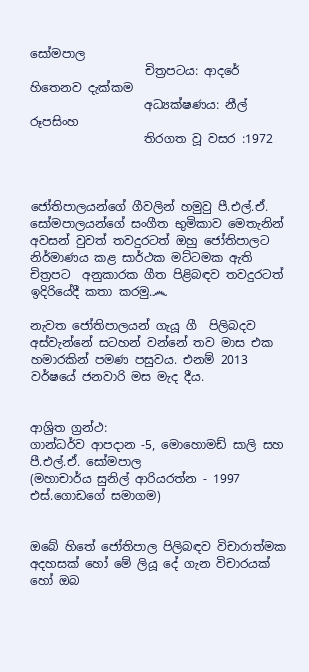සෝමපාල
                   චිත්‍රපටය: ආදරේ හිතෙනව දැක්කම
                   අධ්‍යක්ෂණය: නීල් රූපසිංහ
                   තිරගත වූ වසර :1972



ජෝතිපාලයන්ගේ ගීවලින් හමුවු පී.එල්.ඒ. සෝමපාලයන්ගේ සංගීත භුමිකාව මෙතැනින් අවසන් වුවත් තවදුරටත් ඔහු ජෝතිපාලට  නිර්මාණය කළ සාර්ථක මට්ටමක ඇති චිත්‍රපට  අනුකාරක ගීත පිළිබඳව තවදුරටත් ඉදිරියේදී කතා කරමු.෴

නැවත ජෝතිපාලයන් ගැයූ ගී  පිලිබදව අස්වැන්නේ සටහන් වන්නේ තව මාස එක හමාරකින් පමණ පසුවය. එනම් 2013 වර්ෂයේ ජනවාරි මස මැද දීය.


ආශ්‍රිත ග්‍රන්ථ:
ගාන්ධර්ව ආපදාන -5, මොහොමඩ් සාලි සහ පී.එල්.ඒ. සෝමපාල
(මහාචාර්ය සුනිල් ආරියරත්න - 1997 එස්.ගොඩගේ සමාගම)


ඔබේ හිතේ ජෝතිපාල පිලිබඳව විචාරාත්මක අදහසක් හෝ මේ ලියූ දේ ගැන විචාරයක් හෝ ඔබ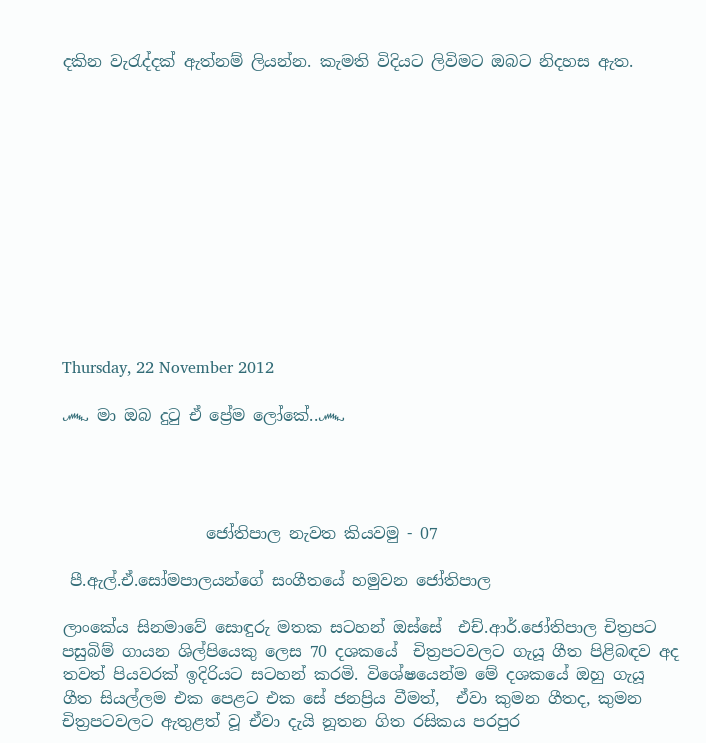දකින වැරැද්දක් ඇත්නම් ලියන්න. කැමති විදියට ලිවිමට ඔබට නිදහස ඇත.












Thursday, 22 November 2012

෴ මා ඔබ දුටු ඒ ප්‍රේම ලෝකේ..෴




                  ජෝතිපාල නැවත කියවමු - 07

 පී.ඇල්.ඒ.සෝමපාලයන්ගේ සංගීතයේ හමුවන ජෝතිපාල

ලාංකේය සිනමාවේ සොඳුරු මතක සටහන් ඔස්සේ  එච්.ආර්.ජෝතිපාල චිත්‍රපට පසුබිම් ගායන ශිල්පියෙකු ලෙස 70 දශකයේ  චිත්‍රපටවලට ගැයූ ගීත පිළිබඳව අද තවත් පියවරක් ඉදිරියට සටහන් කරමි. විශේෂයෙන්ම මේ දශකයේ ඔහු ගැයූ ගීත සියල්ලම එක පෙළට එක සේ ජනප්‍රිය වීමත්,  ඒවා කුමන ගීතද, කුමන චිත්‍රපටවලට ඇතුළත් වූ ඒවා දැයි නූතන ගිත රසිකය පරපුර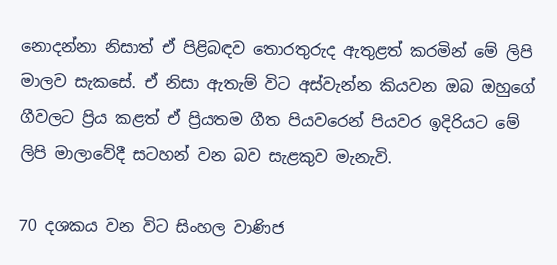නොදන්නා නිසාත් ඒ පිළිබඳව තොරතුරුද ඇතුළත් කරමින් මේ ලිපි මාලව සැකසේ. ඒ නිසා ඇතැම් විට අස්වැන්න කියවන ඔබ ඔහුගේ ගීවලට ප්‍රිය කළත් ඒ ප්‍රියතම ගීත පියවරෙන් පියවර ඉදිරියට මේ ලිපි මාලාවේදී සටහන් වන බව සැළකුව මැනැවි.

70 දශකය වන විට සිංහල වාණිජ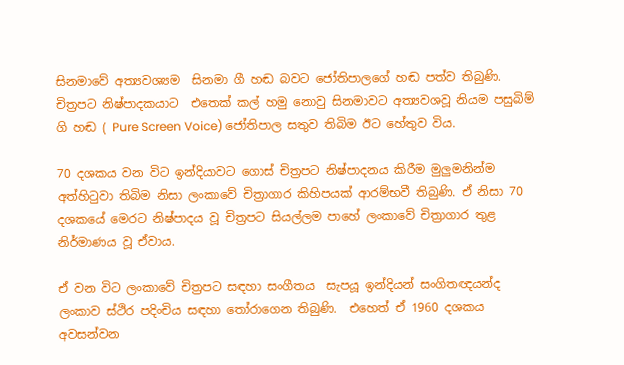සිනමාවේ අත්‍යවශ්‍යම  සිනමා ගී හඬ බවට ජෝතිපාලගේ හඬ පත්ව තිබුණි. චිත්‍රපට නිෂ්පාදකයාට  එතෙක් කල් හමු නොවු සිනමාවට අත්‍යවශවූ නියම පසුබිම් ගි හඬ ( Pure Screen Voice) ජෝතිපාල සතුව තිබිම ඊට හේතුව විය.

70 දශකය වන විට ඉන්දියාවට ගොස් චිත්‍රපට නිෂ්පාදනය කිරීම මුලුමනින්ම අත්හිටුවා තිබිම නිසා ලංකාවේ චිත්‍රාගාර කිහිපයක් ආරම්භවී තිබුණි. ඒ නිසා 70 දශකයේ මෙරට නිෂ්පාදය වූ චිත්‍රපට සියල්ලම පාහේ ලංකාවේ චිත්‍රාගාර තුළ නිර්මාණය වූ ඒවාය.

ඒ වන විට ලංකාවේ චිත්‍රපට සඳහා සංගීතය  සැපයූ ඉන්දියන් සංගිතඥයන්ද ලංකාව ස්ථිර පදිංචිය සඳහා තෝරාගෙන තිබුණි.  එහෙත් ඒ 1960 දශකය අවසන්වන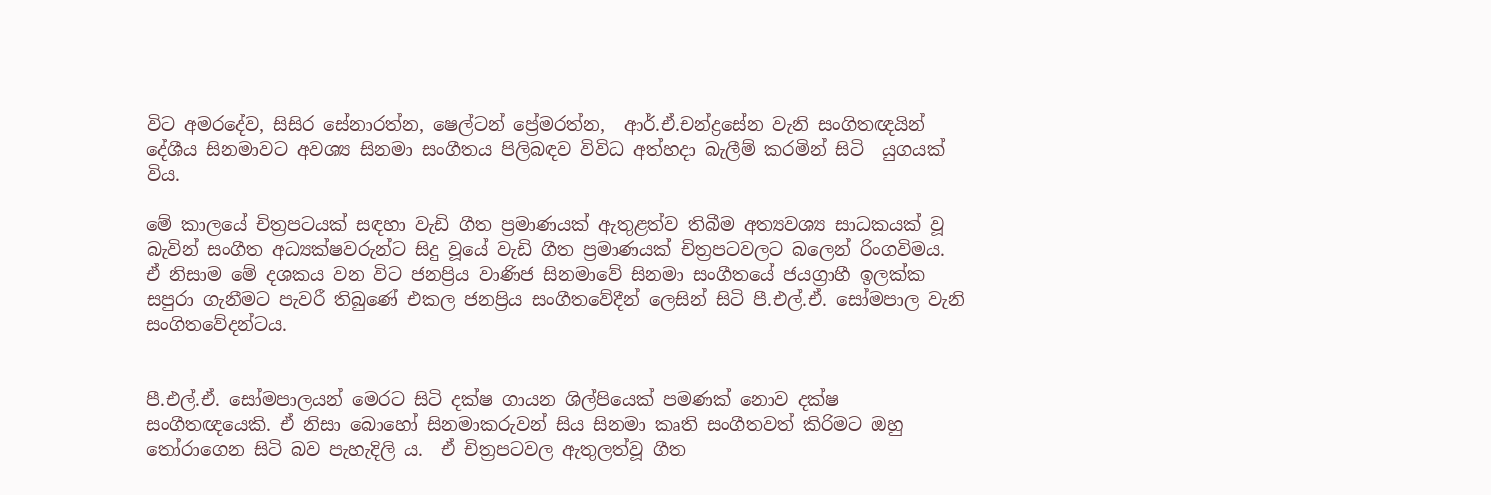විට අමරදේව, සිසිර සේනාරත්න, ෂෙල්ටන් ප්‍රේමරත්න,  ආර්.ඒ.චන්ද්‍රසේන වැනි සංගිතඥයින් දේශීය සිනමාවට අවශ්‍ය සිනමා සංගීතය පිලිබඳව විවිධ අත්හදා බැලීම් කරමින් සිටි  යුගයක් විය.

මේ කාලයේ චිත්‍රපටයක් සඳහා වැඩි ගීත ප්‍රමාණයක් ඇතුළත්ව තිබීම අත්‍යවශ්‍ය සාධකයක් වූ බැවින් සංගීත අධ්‍යක්ෂවරුන්ට සිදු වූයේ වැඩි ගීත ප්‍රමාණයක් චිත්‍රපටවලට බලෙන් රිංගවිමය. ඒ නිසාම මේ දශකය වන විට ජනප්‍රිය වාණිජ සිනමාවේ සිනමා සංගීතයේ ජයග්‍රාහී ඉලක්ක සපුරා ගැනීමට පැවරී තිබුණේ එකල ජනප්‍රිය සංගීතවේදීන් ලෙසින් සිටි පී.එල්.ඒ. සෝමපාල වැනි සංගිතවේදන්ටය.


පී.එල්.ඒ. සෝමපාලයන් මෙරට සිටි දක්ෂ ගායන ශිල්පියෙක් පමණක් නොව දක්ෂ සංගීතඥයෙකි. ඒ නිසා බොහෝ සිනමාකරුවන් සිය සිනමා කෘති සංගීතවත් කිරිමට ඔහු තෝරාගෙන සිටි බව පැහැදිලි ය.  ඒ චිත්‍රපටවල ඇතුලත්වූ ගීත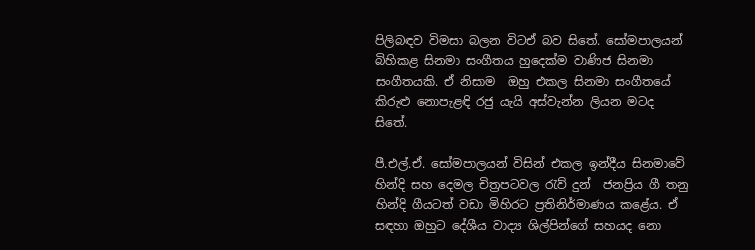පිලිබඳව විමසා බලන විටඒ බව සිතේ. සෝමපාලයන් බිහිකළ සිනමා සංගීතය හුදෙක්ම වාණිජ සිනමා සංගීතයකි. ඒ නිසාම  ඔහු එකල සිනමා සංගීතයේ කිරුළු නොපැළඳි රජු යැයි අස්වැන්න ලියන මටද සිතේ.

පී.එල්.ඒ. සෝමපාලයන් විසින් එකල ඉන්දීය සිනමාවේ හින්දි සහ දෙමල චිත්‍රපටවල රැව් දුන්  ජනප්‍රිය ගී තනු හින්දි ගීයටත් වඩා මිහිරට ප්‍රතිනිර්මාණය කළේය. ඒ සඳහා ඔහුට දේශීය වාද්‍ය ශිල්පින්ගේ සහයද නො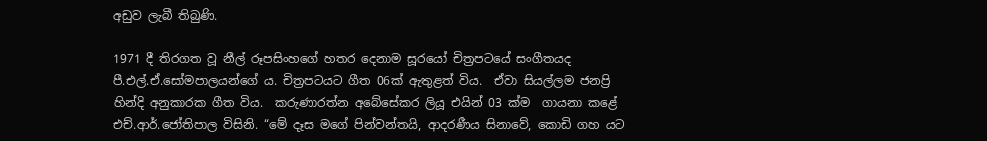අඩුව ලැබී තිබුණි.

1971 දී තිරගත වූ නීල් රූපසිංහගේ හතර දෙනාම සූරයෝ චිත්‍රපටයේ සංගීතයද පී.එල්.ඒ.සෝමපාලයන්ගේ ය. චිත්‍රපටයට ගීත 06ක් ඇතුළත් විය.  ඒවා සියල්ලම ජනප්‍රි හින්දි අනුකාරක ගීත විය.  කරුණාරත්න අබේසේකර ලියූ එයින් 03 ක්ම  ගායනා කළේ  එච්.ආර්.ජෝතිපාල විසිනි. “මේ දෑස මගේ පින්වන්තයි, ආදරණීය සිනාවේ, කොඩි ගහ යට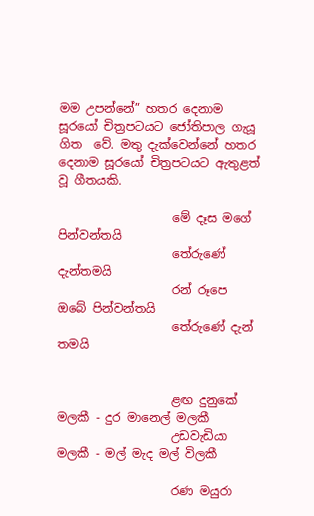මම උපන්නේ” හතර දෙනාම සූරයෝ චිත්‍රපටයට ජෝතිපාල ගැයූ ගිත  වේ. මතු දැක්වෙන්නේ හතර දෙනාම සූරයෝ චිත්‍රපටයට ඇතුළත් වූ ගීතයකි.

                   මේ දෑස මගේ පින්වන්තයි
                   තේරුණේ දැන්තමයි
                   රන් රූපෙ ඔබේ පින්වන්තයි
                   තේරුණේ දැන් තමයි


                   ළඟ දුනුකේ මලකී - දුර මානෙල් මලකී
                   උඩවැඩියා මලකී - මල් මැද මල් විලකී

                   රණ මයුරා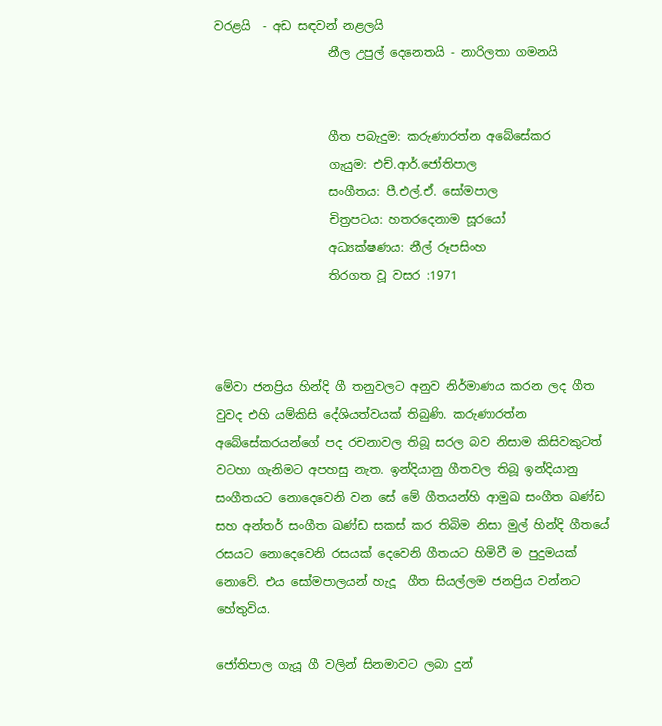වරළයි  - අඩ සඳවන් නළලයි
                   නීල උපුල් දෙනෙතයි - නාරිලතා ගමනයි


                   ගීත පබැදුම: කරුණාරත්න අබේසේකර
                   ගැයුම: එච්.ආර්.ජෝතිපාල
                   සංගීතය: පී.එල්.ඒ. සෝමපාල
                   චිත්‍රපටය: හතරදෙනාම සූරයෝ
                   අධ්‍යක්ෂණය: නීල් රූපසිංහ
                   තිරගත වූ වසර :1971



මේවා ජනප්‍රිය හින්දි ගී තනුවලට අනුව නිර්මාණය කරන ලද ගීත වුවද එහි යම්කිසි දේශියත්වයක් තිබුණි. කරුණාරත්න අබේසේකරයන්ගේ පද රචනාවල තිබූ සරල බව නිසාම කිසිවකුටත් වටහා ගැනිමට අපහසු නැත. ඉන්දියානු ගීතවල තිබූ ඉන්දියානු සංගීතයට නොදෙවෙනි වන සේ මේ ගීතයන්හි ආමුඛ සංගීත ඛණ්ඩ සහ අන්තර් සංගීත ඛණ්ඩ සකස් කර තිබිම නිසා මුල් හින්දි ගීතයේ රසයට නොදෙවෙනි රසයක් දෙවෙනි ගීතයට හිමිවී ම පුදුමයක් නොවේ. එය සෝමපාලයන් හැදූ  ගීත සියල්ලම ජනප්‍රිය වන්නට හේතුවිය.

ජෝතිපාල ගැයූ ගී වලින් සිනමාවට ලබා දුන්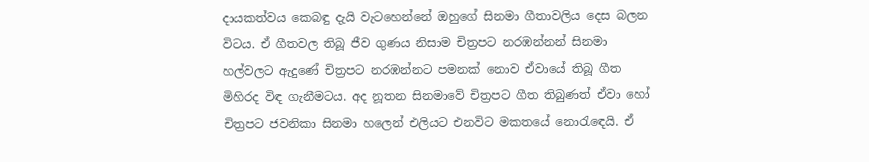දායකත්වය කෙබඳු දැයි වැටහෙන්නේ ඔහුගේ සිනමා ගීතාවලිය දෙස බලන විටය. ඒ ගීතවල තිබූ ජීව ගුණය නිසාම චිත්‍රපට නරඹන්නන් සිනමා හල්වලට ඇදුණේ චිත්‍රපට නරඹන්නට පමනක් නොව ඒවායේ තිබූ ගීත මිහිරද විඳ ගැනීමටය. අද නූතන සිනමාවේ චිත්‍රපට ගීත තිබුණත් ඒවා හෝ චිත්‍රපට ජවනිකා සිනමා හලෙන් එලියට එනවිට මකතයේ නොරැ‍ඳෙයි. ඒ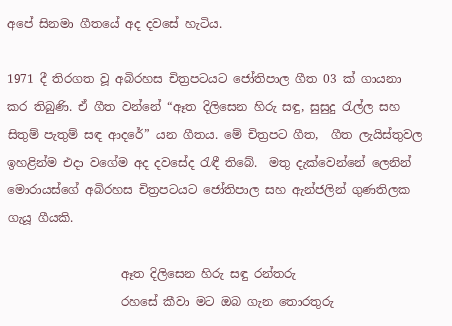අපේ සිනමා ගීතයේ අද දවසේ හැටිය.

1971 දී තිරගත වූ අබිරහස චිත්‍රපටයට ජෝතිපාල ගීත 03 ක් ගායනා කර තිබුණි. ඒ ගීත වන්නේ “ඈත දිලිසෙන හිරු සඳු, සුසුදු රැල්ල සහ සිතුම් පැතුම් සඳ ආදරේ” යන ගීතය. මේ චිත්‍රපට ගීත,  ගීත ලැයිස්තුවල ඉහළින්ම එදා වගේම අද දවසේද රැඳී තිබේ.  මතු දැක්වෙන්නේ ලෙනින් මොරායස්ගේ අබිරහස චිත්‍රපටයට ජෝතිපාල සහ ඇන්ජලින් ගුණතිලක ගැයූ ගීයකි.

                   ඈත දිලිසෙන හිරු සඳු රන්තරු
                   රහසේ කීවා මට ඔබ ගැන තොරතුරු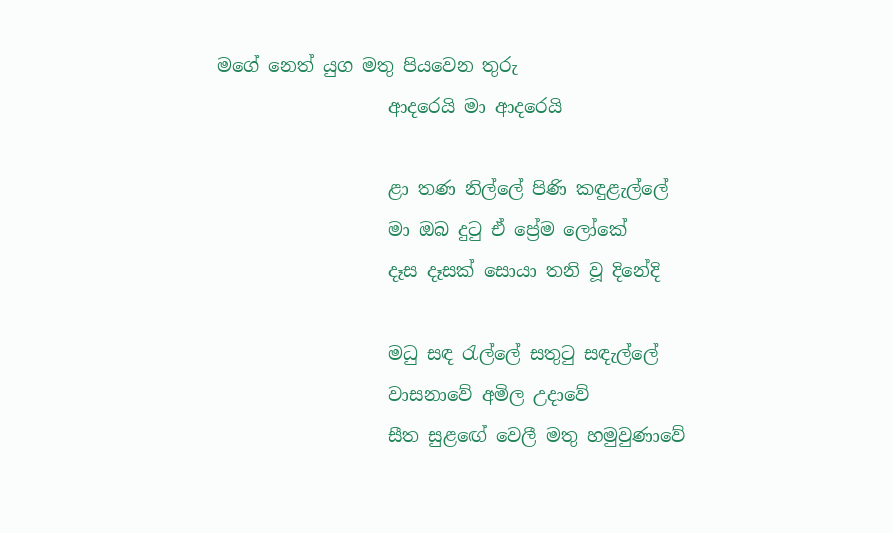මගේ නෙත් යුග මතු පියවෙන තුරු
                   ආදරෙයි මා ආදරෙයි

                   ළා තණ නිල්ලේ පිණි කඳුළැල්ලේ
                   මා ඔබ දුටු ඒ ප්‍රේම ලෝකේ
                   දෑස දෑසක් සොයා තනි වූ දිනේදි

                   මධු සඳ රැල්ලේ සතුටු සඳැල්ලේ
                   වාසනාවේ අමිල උදාවේ
                   සීත සුළ‍ඟේ වෙලී මතු හමුවුණාවේ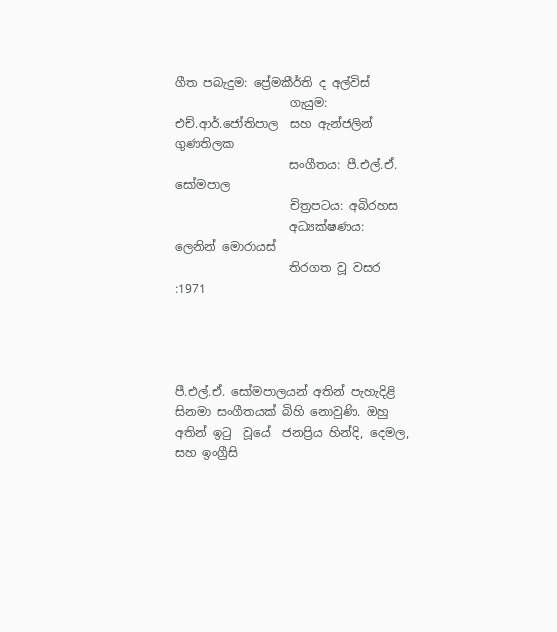ගීත පබැදුම: ප්‍රේමකීර්ති ද අල්විස්
                   ගැයුම: එච්.ආර්.ජෝතිපාල  සහ ඇන්ජලින් ගුණතිලක
                   සංගීතය: පී.එල්.ඒ. සෝමපාල
                   චිත්‍රපටය: අබිරහස
                   අධ්‍යක්ෂණය: ලෙනින් මොරායස්
                   තිරගත වූ වසර :1971




පී.එල්.ඒ. සෝමපාලයන් අතින් පැහැදිළි සිනමා සංගීතයක් බිහි නොවුණි. ඔහු අතින් ඉටු  වූයේ  ජනප්‍රිය හින්දි, දෙමල,  සහ ඉංග්‍රීසි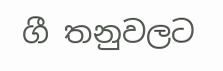ගී තනුවලට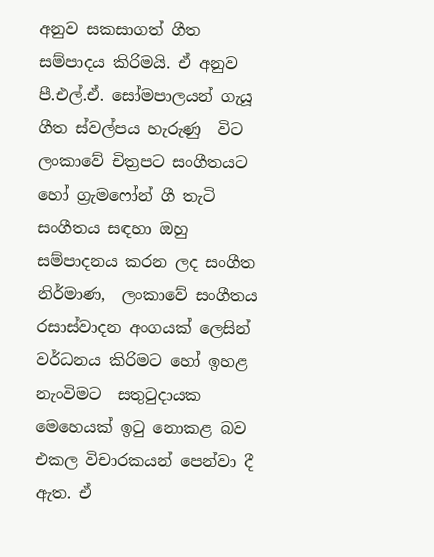අනුව සකසාගත් ගීත සම්පාදය කිරිමයි. ඒ අනුව පී.එල්.ඒ. සෝමපාලයන් ගැයූ ගීත ස්වල්පය හැරුණු  විට ලංකාවේ චිත්‍රපට සංගීතයට හෝ ග්‍රැමෆෝන් ගී තැටි සංගීතය සඳහා ඔහු සම්පාදනය කරන ලද සංගීත නිර්මාණ,  ලංකාවේ සංගීතය රසාස්වාදන අංගයක් ලෙසින් වර්ධනය කිරිමට හෝ ඉහළ නැංවිමට  සතුටුදායක මෙහෙයක් ඉටු නොකළ බව එකල විචාරකයන් පෙන්වා දී ඇත. ඒ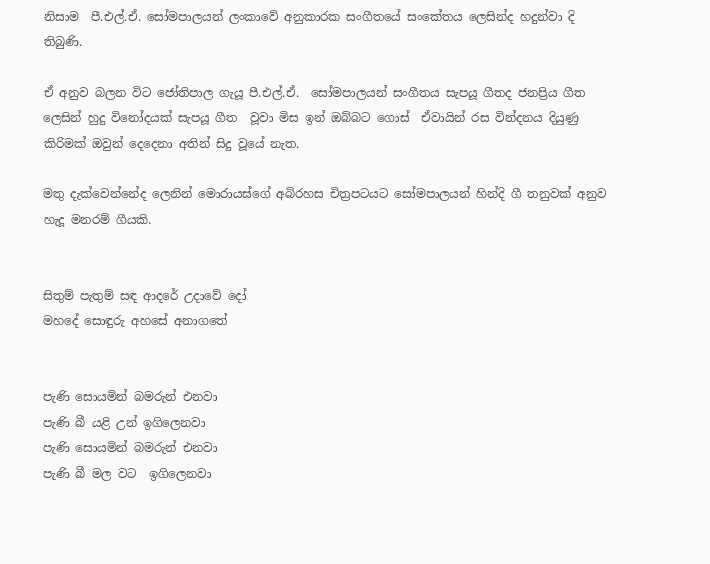නිසාම  පී.එල්.ඒ. සෝමපාලයන් ලංකාවේ අනුකාරක සංගීතයේ සංකේතය ලෙසින්ද හදුන්වා දි තිබුණි.

ඒ අනුව බලන විට ජෝතිපාල ගැයූ පී.එල්.ඒ.  සෝමපාලයන් සංගීතය සැපයූ ගීතද ජනප්‍රිය ගීත ලෙසින් හුදු විනෝදයක් සැපයූ ගීත  වූවා මිස ඉන් ඔබ්බට ගොස්  ඒවායින් රස වින්දනය දියුණු කිරිමක් ඔවුන් දෙදෙනා අතින් සිදු වූයේ නැත.

මතු දැක්වෙන්නේද ලෙනින් මොරායස්ගේ අබිරහස චිත්‍රපටයට සෝමපාලයන් හින්දි ගී තනුවක් අනුව හැදූ මනරම් ගීයකි.


සිතුම් පැතුම් සඳ ආදරේ උදාවේ දෝ
මහදේ සොඳුරු අහසේ අනාගතේ


පැණි සොයමින් බමරුන් එනවා
පැණි බී යළි උන් ඉගිලෙනවා
පැණි සොයමින් බමරුන් එනවා
පැණි බී මල වට  ඉගිලෙනවා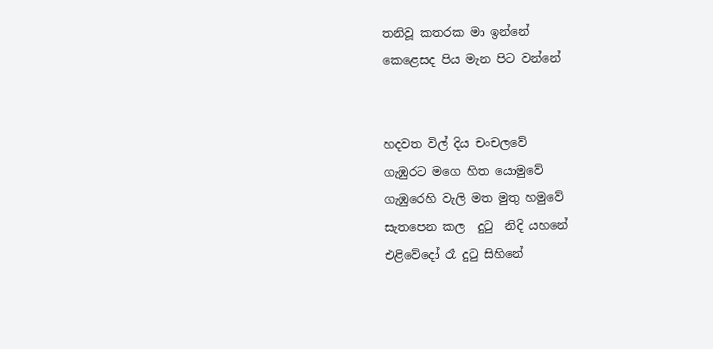තනිවූ කතරක මා ඉන්නේ
කෙළෙසද පිය මැන පිට වන්නේ


හදවත විල් දිය චංචලවේ
ගැඹුරට මගෙ හිත යොමුවේ
ගැඹුරෙහි වැලි මත මුතු හමුවේ
සැතපෙන කල  දුටු  නිදි යහනේ
එළිවේදෝ රෑ දුටු සිහිනේ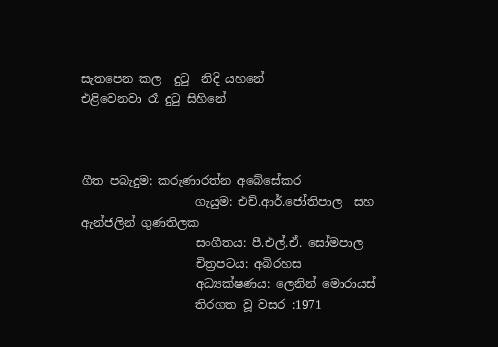සැතපෙන කල  දුටු  නිදි යහනේ
එළිවෙනවා රෑ දුටු සිහිනේ



ගීත පබැදුම: කරුණාරත්න අබේසේකර
                   ගැයුම: එච්.ආර්.ජෝතිපාල  සහ ඇන්ජලින් ගුණතිලක
                   සංගීතය: පී.එල්.ඒ. සෝමපාල
                   චිත්‍රපටය: අබිරහස
                   අධ්‍යක්ෂණය: ලෙනින් මොරායස්
                   තිරගත වූ වසර :1971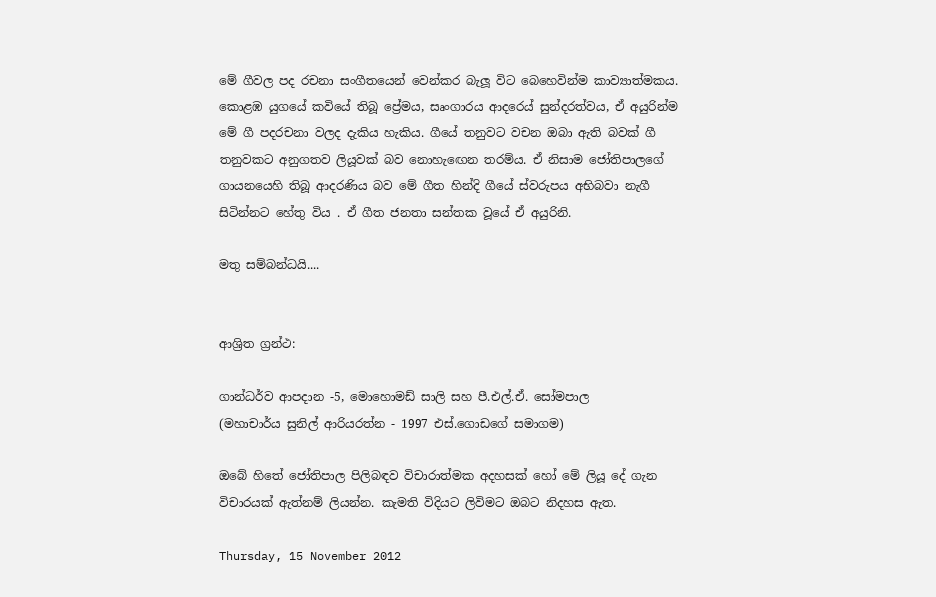මේ ගීවල පද රචනා සංගීතයෙන් වෙන්කර බැලූ විට බෙහෙවින්ම කාව්‍යාත්මකය. කොළඹ යුගයේ කවියේ තිබූ ප්‍රේමය, සෘංගාරය ආදරෙය් සුන්දරත්වය, ඒ අයුරින්ම මේ ගී පදරචනා වලද දැකිය හැකිය. ගීයේ තනුවට වචන ඔබා ඇති බවක් ගී තනුවකට අනුගතව ලියූවක් බව නොහැ‍ඟෙන තරම්ය. ඒ නිසාම ජෝතිපාලගේ ගායනයෙහි තිබූ ආදරණිය බව මේ ගීත හින්දි ගීයේ ස්වරුපය අභිබවා නැගී සිටින්නට හේතු විය . ඒ ගීත ජනතා සන්තක වූයේ ඒ අයුරිනි.

මතු සම්බන්ධයි....


ආශ්‍රිත ග්‍රන්ථ:

ගාන්ධර්ව ආපදාන -5, මොහොමඩ් සාලි සහ පී.එල්.ඒ. සෝමපාල
(මහාචාර්ය සුනිල් ආරියරත්න - 1997 එස්.ගොඩගේ සමාගම)

ඔබේ හිතේ ජෝතිපාල පිලිබඳව විචාරාත්මක අදහසක් හෝ මේ ලියූ දේ ගැන විචාරයක් ඇත්නම් ලියන්න. කැමති විදියට ලිවිමට ඔබට නිදහස ඇත.

Thursday, 15 November 2012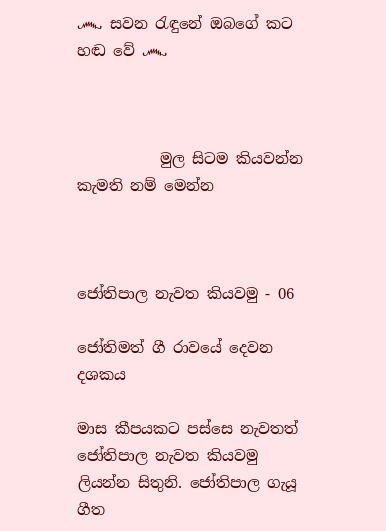෴ සවන රැඳුනේ ඔබගේ කට හඬ වේ ෴



           මුල සිටම කියවන්න කැමති නම් මෙන්න



ජෝතිපාල නැවත කියවමු - 06

ජෝතිමත් ගී රාවයේ දෙවන දශකය

මාස කීපයකට පස්සෙ නැවතත් ජෝතිපාල නැවත කියවමු ලියන්න සිතුනි. ජෝතිපාල ගැයූ ගීත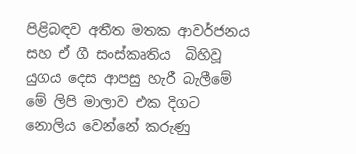පිළිබඳව අතීත මතක ආවර්ජනය සහ ඒ ගී සංස්කෘතිය  බිහිවූ යුගය දෙස ආපසු හැරී බැලීමේ මේ ලිපි මාලාව එක දිගට නොලිය වෙන්නේ කරුණු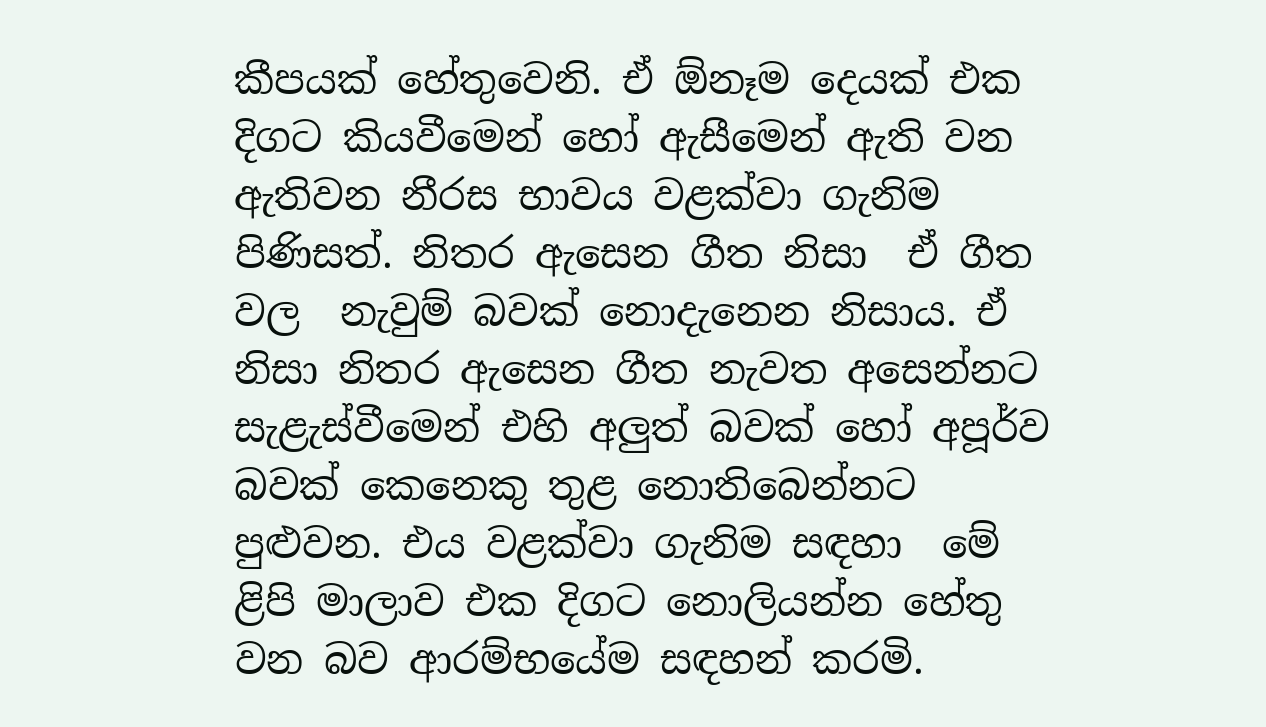කීපයක් හේතුවෙනි. ඒ ඕනෑම දෙයක් එක දිගට කියවීමෙන් හෝ ඇසීමෙන් ඇති වන ඇතිවන නීරස භාවය වළක්වා ගැනිම පිණිසත්. නිතර ඇසෙන ගීත නිසා  ඒ ගීත වල  නැවුම් බවක් නොදැනෙන නිසාය. ඒ නිසා නිතර ඇසෙන ගීත නැවත අසෙන්නට සැළැස්වීමෙන් එහි අලුත් බවක් හෝ අපූර්ව බවක් කෙනෙකු තුළ නොතිබෙන්නට පුළුවන. එය වළක්වා ගැනිම සඳහා  මේ ළිපි මාලාව එක දිගට නොලියන්න හේතු වන බව ආරම්භයේම සඳහන් කරමි.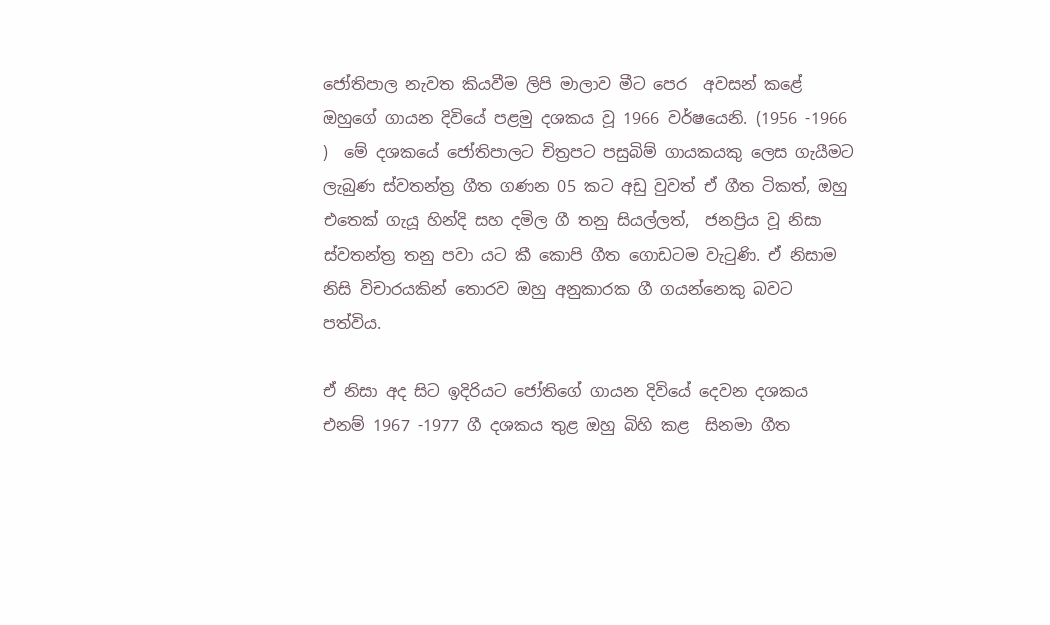ජෝතිපාල නැවත කියවීම ලිපි මාලාව මීට පෙර  අවසන් කළේ  ඔහුගේ ගායන දිවියේ පළමු දශකය වූ 1966 වර්ෂයෙනි. (1956 -1966 )  මේ දශකයේ ජෝතිපාලට චිත්‍රපට පසුබිම් ගායකයකු ලෙස ගැයීමට  ලැබුණ ස්වතන්ත්‍ර ගීත ගණන 05 කට අඩු වුවත් ඒ ගීත ටිකත්, ඔහු එතෙක් ගැයූ හින්දි සහ දමිල ගී තනු සියල්ලත්,  ජනප්‍රිය වූ නිසා ස්වතන්ත්‍ර තනු පවා යට කී කොපි ගීත ගොඩටම වැටුණි. ඒ නිසාම නිසි විචාරයකින් තොරව ඔහු අනුකාරක ගී ගයන්නෙකු බවට පත්විය.

ඒ නිසා අද සිට ඉදිරියට ජෝතිගේ ගායන දිවියේ දෙවන දශකය එනම් 1967 -1977 ගී දශකය තුළ ඔහු බිහි කළ  සිනමා ගීත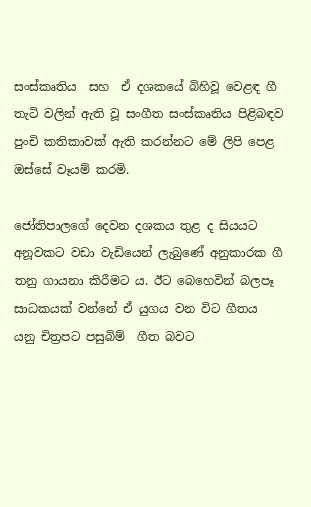සංස්කෘතිය  සහ  ඒ දශකයේ බිහිවූ වෙළඳ ගී තැටි වලින් ඇති වූ සංගීත සංස්කෘතිය පිළිබඳව පුංචි කතිකාවක් ඇති කරන්නට මේ ලිපි පෙළ ඔස්සේ වෑයම් කරමි.

ජෝතිපාලගේ දෙවන දශකය තුළ ද සියයට අනූවකට වඩා වැඩියෙන් ලැබුණේ අනුකාරක ගී තනු ගායනා කිරීමට ය. ඊට බෙහෙවින් බලපෑ සාධකයක් වන්නේ ‍ඒ යුගය වන විට ගීතය යනු චිත්‍රපට පසුබිම්  ගීත බවට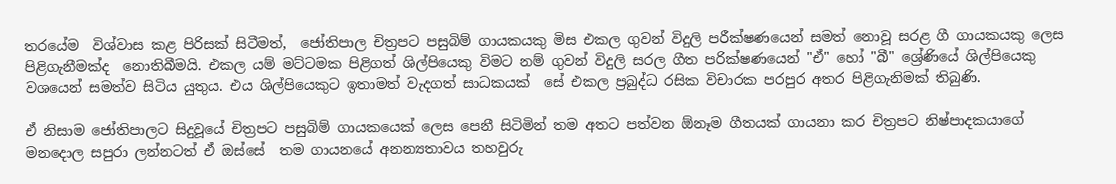තරයේම  විශ්වාස කළ පිරිසක් සිටීමත්,  ජෝතිපාල චිත්‍රපට පසුබිම් ගායකයකු මිස එකල ගුවන් විදුලි පරීක්ෂණයෙන් සමත් නොවූ සරළ ගී ගායක‍යකු ලෙස පිළිගැනීමක්ද  නොතිබීමයි. එකල යම් මට්ටමක පිළිගත් ශිල්පියෙකු විමට නම් ගුවන් විදුලි සරල ගීත පරික්ෂණයෙන් "ඒ" හෝ "බී" ශ්‍රේණියේ ශිල්පියෙකු වශයෙන් සමත්ව සිටිය යුතුය. එය ශිල්පියෙකුට ඉතාමත් වැදගත් සාධකයක්  සේ එකල ප්‍රබුද්ධ රසික විචාරක පරපුර අතර පිළිගැනිමක් තිබුණි.

ඒ නිසාම ජෝතිපාලට සිදුවූයේ චිත්‍රපට පසුබිම් ගායකයෙක් ලෙස පෙනී සිටිමින් තම අතට පත්වන ඕනෑම ගීතයක් ගායනා කර චිත්‍රපට නිෂ්පාදකයාගේ මනදොල සපුරා ලන්නටත් ඒ ඔස්සේ  තම ගායනයේ අනන්‍යතාවය තහවුරු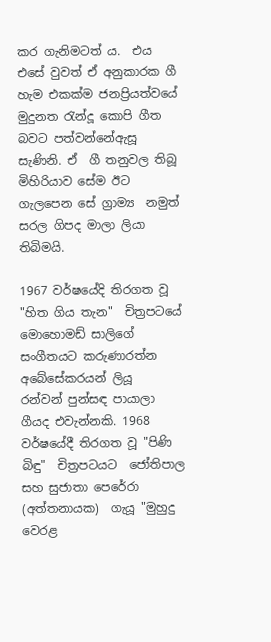කර ගැනිමටත් ය.  එය එසේ වුවත් ඒ අනුකාරක ගී හැම එකක්ම ජනප්‍රියත්වයේ මුදුනත රැන්දූ කොපි ගීත බවට පත්වන්නේඇසූ සැණිනි. ඒ  ගී තනුවල තිබූ මිහිරියාව සේම ඊට  ගැලපෙන සේ ග්‍රාම්‍ය  නමුත් සරල ගිපද මාලා ලියා තිබිමයි.

1967 වර්ෂයේදි තිරගත වූ "හිත ගිය තැන"  චිත්‍රපටයේ මොහොමඩ් සාලිගේ සංගීතයට කරුණාරත්න අබේසේකරයන් ලියූ  රන්වන් පුන්සඳ පායාලා  ගීයද එවැන්නකි. 1968 වර්ෂයේදී තිරගත වූ "පිණි බිඳු"  චිත්‍රපටයට  ජෝතිපාල සහ සුජාතා පෙරේරා (අත්තනායක)  ගැයූ "මුහුදු වෙරළ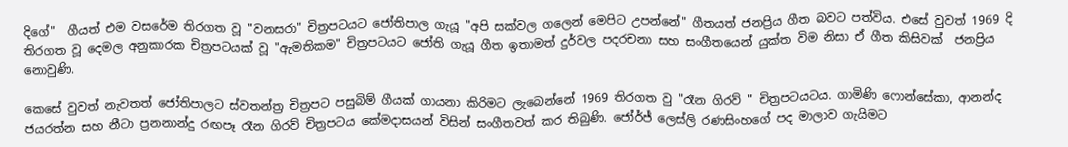දිගේ"  ගීයත් එම වසරේම තිරගත වූ "වනසරා" චිත්‍රපටයට ජෝතිපාල ගැයූ "අපි සක්වල ගලෙන් මෙපිට උපන්නේ" ගීතයත් ජනප්‍රිය ගීත බවට පත්විය. එසේ වුවත් 1969 දි තිරගත වූ දෙමල අනුකාරක චිත්‍රපටයක් වූ "ඇමතිකම" චිත්‍රපටයට ජෝති ගැයූ ගීත ඉතාමත් දුර්වල පදරචනා සහ සංගීතයෙන් යුක්ත විම නිසා ඒ ගීත කිසිවක්  ජනප්‍රිය නොවුණි.

කෙසේ වුවත් නැවතත් ජෝතිපාලට ස්වතන්ත්‍ර චිත්‍රපට පසුබිම් ගීයක් ගායනා කිරිමට ලැබෙන්නේ 1969 තිරගත වු "රෑන ගිරව් " චිත්‍රපටයටය. ගාමිණි ෆොන්සේකා, ආනන්ද ජයරත්න සහ නීටා ප්‍රනනාන්දු රඟපෑ රෑන ගිරව් චිත්‍රපටය කේමදාසයන් විසින් සංගීතවත් කර තිබුණි. ජෝර්ජ් ලෙස්ලි රණසිංහගේ පද මාලාව ගැයිමට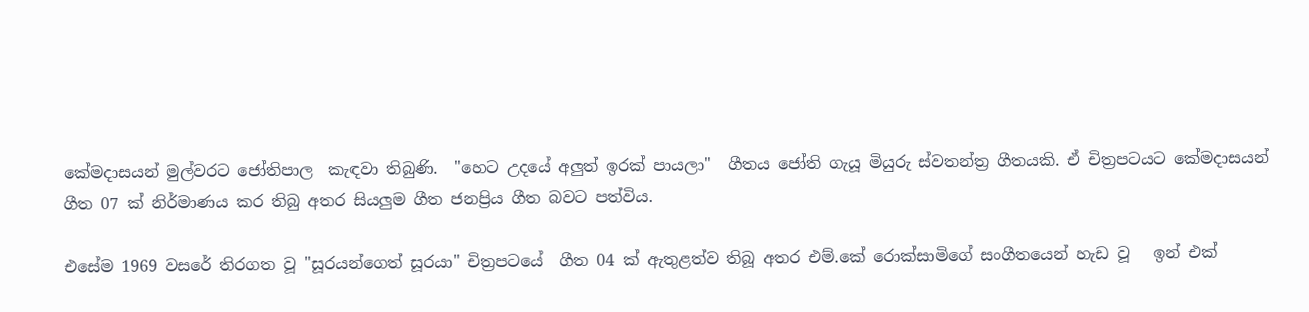කේමදාසයන් මුල්වරට ජෝතිපාල  කැඳවා තිබුණි.  "හෙට උදයේ අලුත් ඉරක් පායලා"  ගීතය ජෝති ගැයූ මියුරු ස්වතන්ත්‍ර ගීතයකි. ඒ චිත්‍රපටයට කේමදාසයන් ගීත 07 ක් නිර්මාණය කර තිබු අතර සියලුම ගීත ජනප්‍රිය ගීත බවට පත්විය.

එසේම 1969 වසරේ තිරගත වූ "සූරයන්ගෙත් සූරයා" චිත්‍රපටයේ  ගීත 04 ක් ඇතුළත්ව තිබූ අතර එම්.කේ රොක්සාමිගේ සංගීතයෙන් හැඩ වූ   ඉන් එක්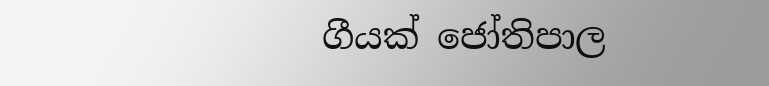ගීයක් ජෝතිපාල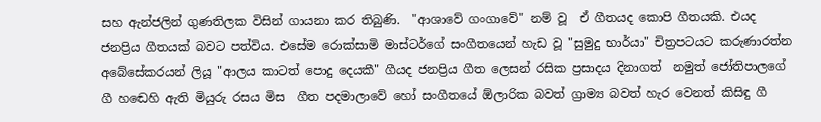සහ ඇන්ජලින් ගුණතිලක විසින් ගායනා කර තිබුණි.  "ආශාවේ ගංගාවේ" නම් වූ  ඒ ගීතයද කොපි ගීතයකි. එයද ජනප්‍රිය ගීතයක් බවට පත්විය. එසේම රොක්සාමි මාස්ටර්ගේ සංගීතයෙන් හැඩ වූ "සුමුදු භාර්යා" චිත්‍රපටයට කරුණාරත්න අබේසේකරයන් ලියූ "ආලය කාටත් පොදු දෙයකී" ගීයද ජනප්‍රිය ගීත ලෙසන් රසික ප්‍රසාදය දිනාගත්  නමුත් ජෝතිපාලගේ ගී හ‍ඬෙහි ඇති මියුරු රසය මිස  ගීත පදමාලාවේ හෝ සංගීතයේ ඕලාරික බවත් ග්‍රාම්‍ය බවත් හැර වෙනත් කිසිඳු ගී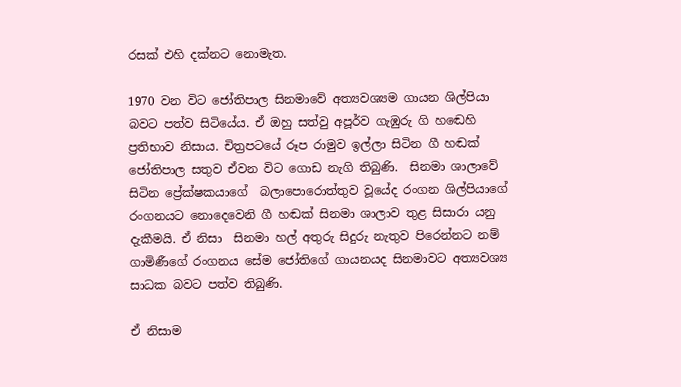රසක් එහි දක්නට නොමැත.

1970 වන විට ජෝතිපාල සිනමාවේ අත්‍යවශ්‍යම ගායන ශිල්පියා බවට පත්ව සිටියේය. ඒ ඔහු සත්වු අපූර්ව ගැඹුරු ගි හ‍ඬෙහි ප්‍රතිභාව නිසාය. චිත්‍රපටයේ රූප රාමුව ඉල්ලා සිටින ගී හඬක් ජෝතිපාල සතුව ඒවන විට ‍ගොඩ නැගි තිබුණි.  සිනමා ශාලාවේ සිටින ප්‍රේක්ෂකයාගේ  බලාපොරොත්තුව වූයේද රංගන ශිල්පියාගේ රංගනයට නොදෙවෙනි ගී හඬක් සිනමා ශාලාව තුළ සිසාරා යනු දැකීමයි. ඒ නිසා  සිනමා හල් අතුරු සිදුරු නැතුව පිරෙන්නට නම් ගාමිණීගේ රංගනය සේම ජෝතිගේ ගායනයද සිනමාවට අත්‍යවශ්‍ය සාධක බවට පත්ව තිබුණි.

ඒ නිසාම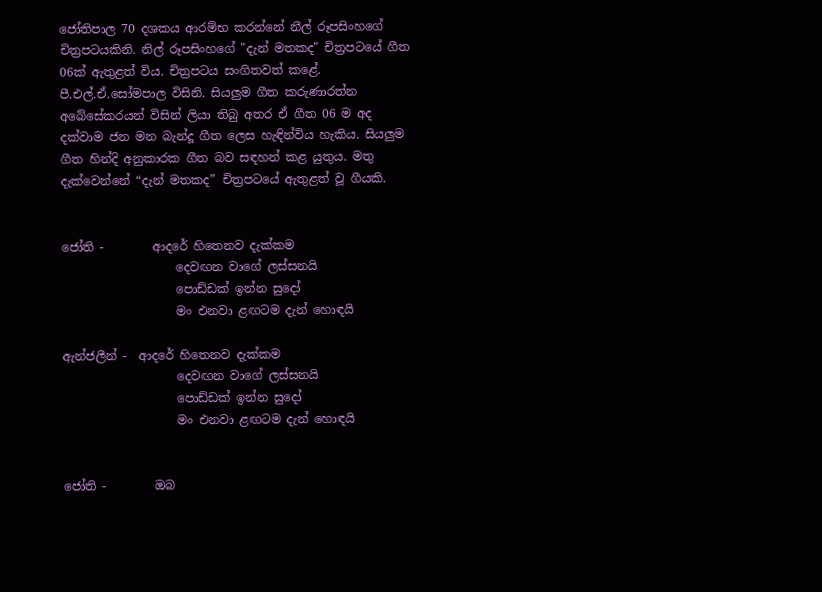ජෝතිපාල 70 දශකය ආරම්භ කරන්නේ නීල් රූපසිංහගේ චිත්‍රපටයකිනි. නිල් රූපසිංහගේ "දැන් මතකද" චිත්‍රපටයේ ගීත 06ක් ඇතුළත් විය. චිත්‍රපටය සංගිතවත් කළේ. පී.එල්.ඒ.සෝමපාල විසිනි. සියලුම ගීත කරුණාරත්න අබේසේකර‍යන් විසින් ලියා තිබු අතර ඒ ගීත 06 ම අද දක්වාම ජන මන බැන්දූ ගීත ලෙස හැඳින්විය හැකිය. සියලුම ගීත හින්දි අනුකාරක ගීත බව සඳහන් කළ යුතුය. මතු දැක්වෙන්නේ “දැන් මතකද” චිත්‍රපටයේ ඇතුළත් වූ ගීයකි.


ජෝති -        ආදරේ හිතෙනව දැක්කම
                   දෙවඟන වාගේ ලස්සනයි
                   පොඩ්ඩක් ඉන්න සුදෝ
                   මං එනවා ළඟටම දැන් හොඳයි

ඇන්ජලීන් -  ආදරේ හිතෙනව දැක්කම
                   දෙවඟන වාගේ ලස්සනයි
                   පොඩ්ඩක් ඉන්න සුදෝ
                   මං එනවා ළඟටම දැන් හොඳයි


ජෝති -        ඔබ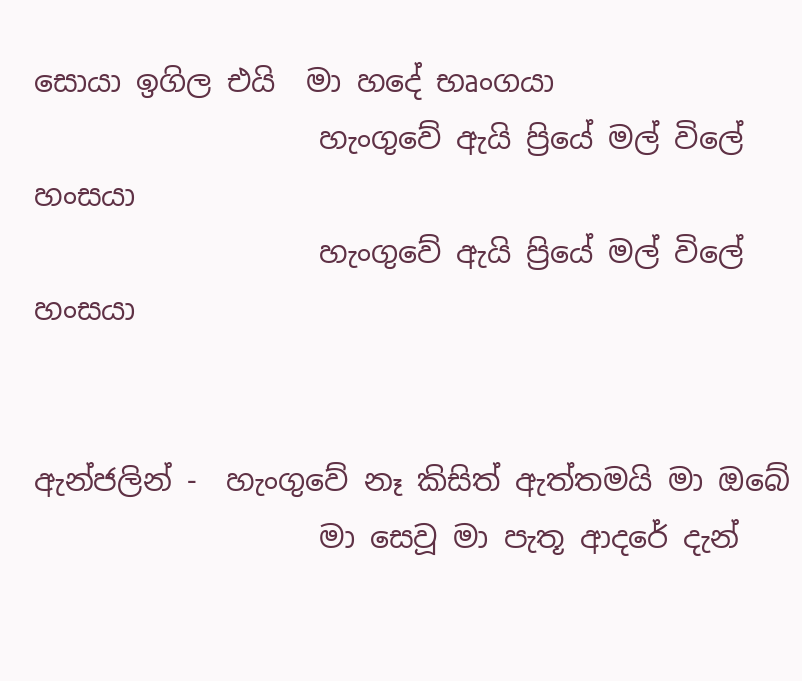සොයා ඉගිල එයි  මා හදේ භෘංගයා
                   හැංගුවේ ඇයි ප්‍රියේ මල් විලේ හංසයා
                   හැංගුවේ ඇයි ප්‍රියේ මල් විලේ හංසයා


ඇන්ජලින් -  හැංගුවේ නෑ කිසිත් ඇත්තමයි මා ඔබේ
                   මා සෙවූ මා පැතූ ආදරේ දැන්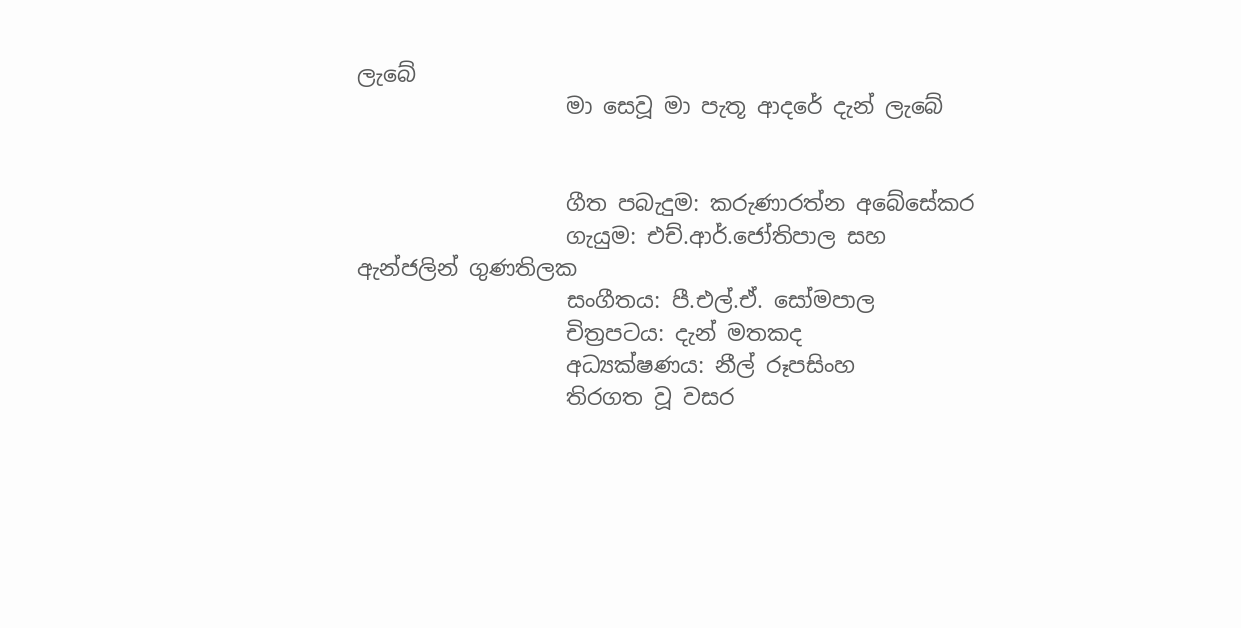ලැබේ
                   මා සෙවූ මා පැතූ ආදරේ දැන් ලැබේ


                   ගීත පබැදුම: කරුණාරත්න අබේසේකර
                   ගැයුම: එච්.ආර්.ජෝතිපාල සහ ඇන්ජලින් ගුණතිලක
                   සංගීතය: පී.එල්.ඒ. සෝමපාල
                   චිත්‍රපටය: දැන් මතකද
                   අධ්‍යක්ෂණය: නීල් රූපසිංහ
                   තිරගත වූ වසර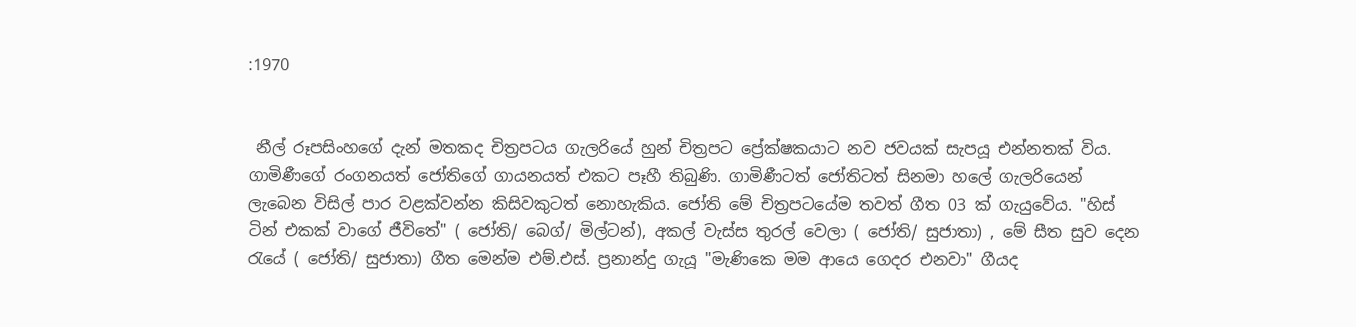:1970


 නීල් රූපසිංහගේ දැන් මතකද චිත්‍රපටය ගැලරියේ හුන් චිත්‍රපට ප්‍රේක්ෂකයාට නව ජවයක් සැපයූ එන්නතක් විය. ගාමිණීගේ රංගනයත් ජෝතිගේ ගායනයත් එකට පෑහී තිබුණි. ගාමිණීටත් ජෝතිටත් සිනමා හලේ ගැලරියෙන් ලැබෙන විසිල් පාර වළක්වන්න කිසිවකුටත් නොහැකිය. ජෝති මේ චිත්‍රපටයේම තවත් ගීත 03 ක් ගැයුවේය. "හිස් ටින් එකක් වාගේ ජීවිතේ" ( ජෝති/ බෙග්/ මිල්ටන්), අකල් වැස්ස තුරල් වෙලා ( ජෝති/ සුජාතා) , මේ සීත සුව දෙන රැයේ ( ජෝති/ සුජාතා) ගීත මෙන්ම එම්.එස්. ප්‍රනාන්දු ගැයූ "මැණිකෙ මම ආයෙ ගෙදර එනවා" ගීයද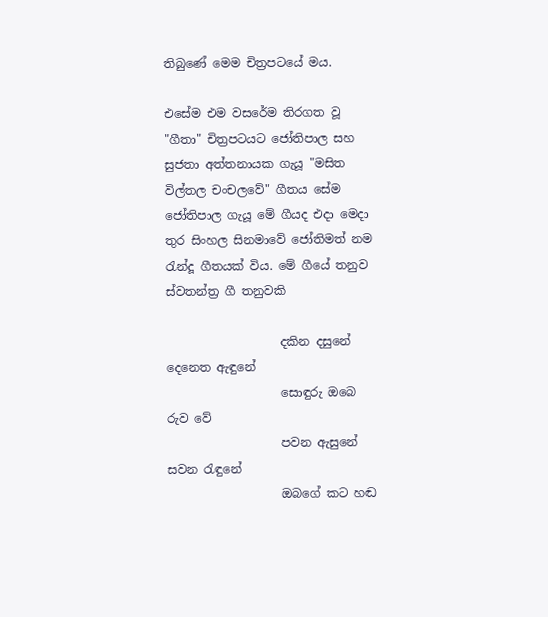තිබුණේ මෙම චිත්‍රපටයේ මය.

එසේම එම වසරේම තිරගත වූ  "ගීතා" චිත්‍රපටයට ජෝතිපාල සහ  සුජතා අත්තනායක ගැයූ "මසිත විල්තල චංචලවේ" ගීතය සේම  ජෝතිපාල ගැයූ මේ ගීයද එදා මෙදා තුර සිංහල සිනමාවේ ජෝතිමත් නම රැන්දූ ගීතයක් විය. මේ ගීයේ තනුව ස්වතන්ත්‍ර ගී තනුවකි

                   දකින දසුනේ දෙනෙත ඇඳුනේ
                   සොඳුරු ඔබෙ රුව වේ
                   පවන ඇසුනේ සවන රැඳුනේ
                   ඔබගේ කට හඬ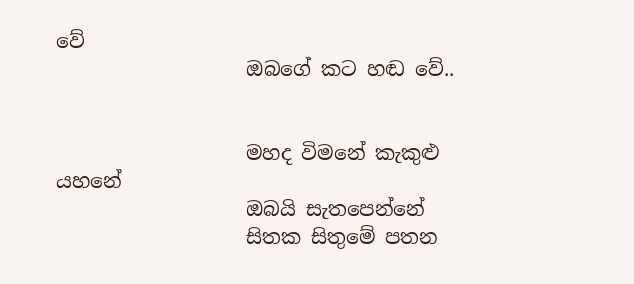වේ
                   ඔබගේ කට හඬ වේ..


                   මහද විමනේ කැකුළු යහනේ
                   ඔබයි සැතපෙන්නේ
                   සිතක සිතුමේ පතන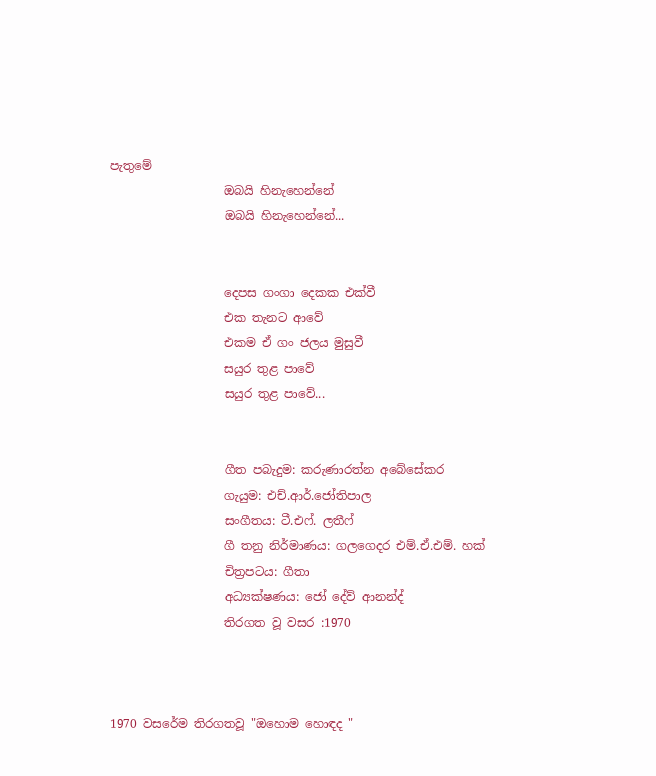පැතුමේ
                   ඔබයි හිනැහෙන්නේ
                   ඔබයි හිනැහෙන්නේ...


                   දෙපස ගංගා දෙකක එක්වී
                   එක තැනට ආවේ
                   එකම ඒ ගං ජලය මුසුවී
                   සයුර තුළ පාවේ
                   සයුර තුළ පාවේ...


                   ගීත පබැදුම: කරුණාරත්න අබේසේකර
                   ගැයුම: එච්.ආර්.ජෝතිපාල
                   සංගීතය: ටී.එ‍ෆ්. ලතී‍ෆ්
                   ගී තනු නිර්මාණය: ගලගෙදර එම්.ඒ.එම්. හක්
                   චිත්‍රපටය: ගීතා
                   අධ්‍යක්ෂණය: ජෝ දේව් ආනන්ද්
                   තිරගත වූ වසර :1970



1970 වසරේම තිරගතවූ "ඔහොම හොඳද "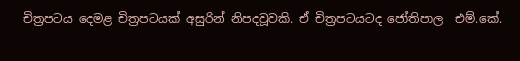චිත්‍රපටය දෙමළ චිත්‍රපටයක් අසුරින් නිපදවූවකි. ඒ චිත්‍රපටයටද ජෝතිපාල  එම්.කේ.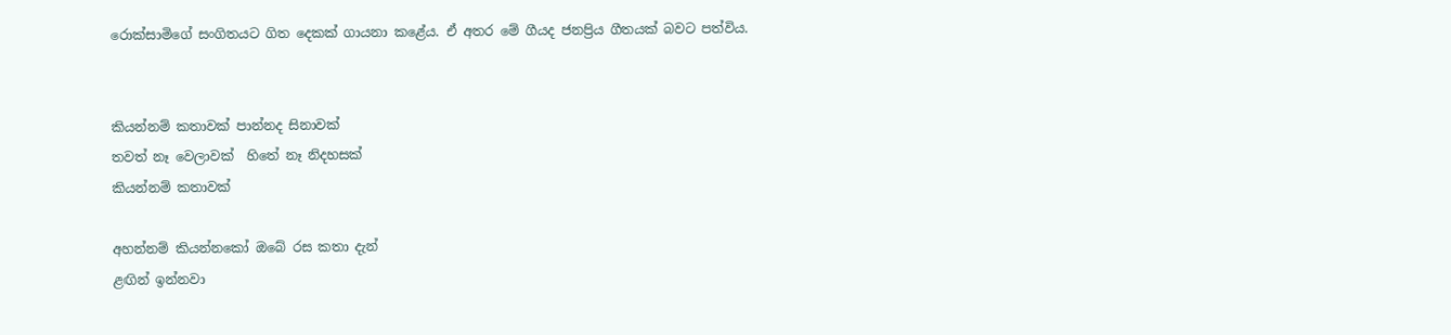රොක්සාමිගේ සංගිතයට ගිත දෙකක් ගායනා කළේය. ඒ අතර මේ ගීයද ජනප්‍රිය ගීතයක් බවට පත්විය.


කියන්නම් කතාවක් පාන්නද සිනාවක්
තවත් නෑ වෙලාවක්  හිතේ නෑ නිදහසක්
කියන්නම් කතාවක්

අහන්නම් කියන්නකෝ ඔබේ රස කතා දැන්
ළඟින් ඉන්නවා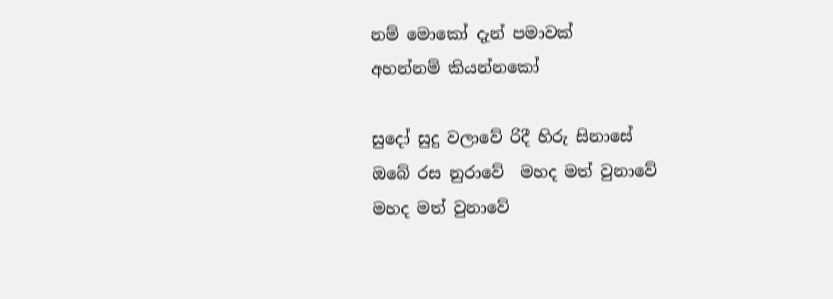නම් මොකෝ දැන් පමාවක්
අහන්නම් කියන්නකෝ

සුදෝ සුදු වලාවේ රිදී හිරු සිනාසේ
ඔබේ රස නුරාවේ  මහද මත් වුනාවේ
මහද මත් වුනාවේ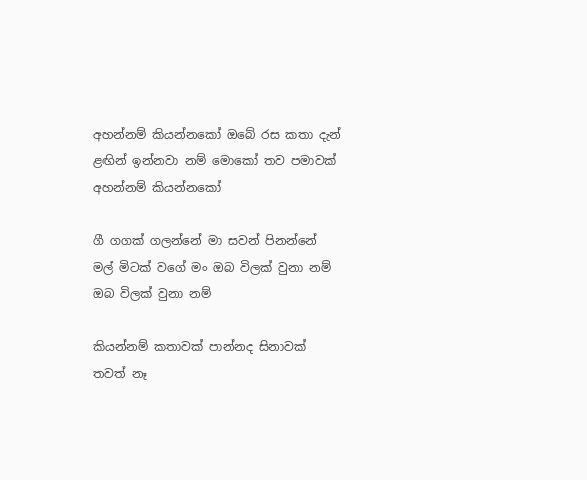අහන්නම් කියන්නකෝ ඔබේ රස කතා දැන්
ළඟින් ඉන්නවා නම් මොකෝ තව පමාවක්
අහන්නම් කියන්නකෝ

ගී ගගක් ගලන්නේ මා සවන් පිනන්නේ
මල් මිටක් වගේ මං ඔබ විලක් වුනා නම්
ඔබ විලක් වුනා නම්

කියන්නම් කතාවක් පාන්නද සිනාවක්
තවත් නෑ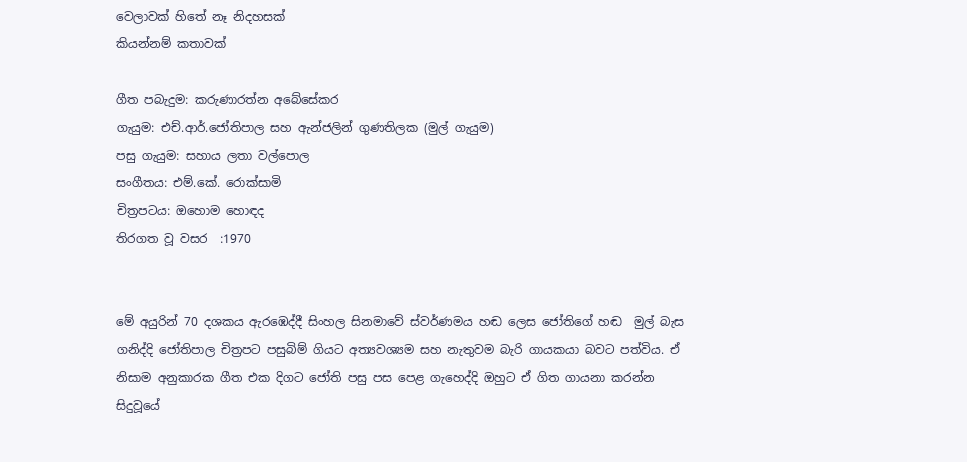වෙලාවක් හිතේ නෑ නිදහසක්
කියන්නම් කතාවක්

ගීත පබැදුම: කරුණාරත්න අබේසේකර
ගැයුම: එච්.ආර්.ජෝතිපාල සහ ඇන්ජලින් ගුණතිලක (මුල් ගැයුම)
පසු ගැයුම: සහාය ලතා වල්පොල
සංගීතය: එම්.කේ. රොක්සාමි
චිත්‍රපටය: ඔහොම හොඳද
තිරගත වූ වසර  :1970


මේ අයුරින් 70 දශකය ඇරඹෙද්දී සිංහල සිනමාවේ ස්වර්ණමය හඬ ලෙස ජෝතිගේ හඬ  මුල් බැස ගනිද්දි ජෝතිපාල චිත්‍රපට පසුබිම් ගියට අත්‍යවශ්‍යම සහ නැතුවම බැරි ගායකයා බවට පත්විය. ඒ නිසාම අනුකාරක ගීත එක දිගට ජෝති පසු පස පෙළ ගැහෙද්දි ඔහුට ඒ ගිත ගායනා කරන්න සිදුවූයේ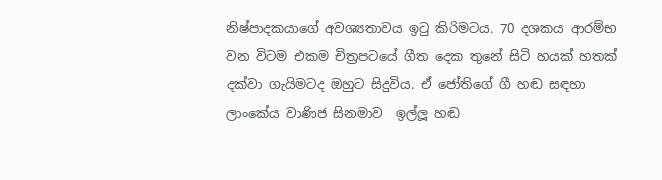නිෂ්පාදකයාගේ අවශ්‍යතාවය ඉටු කිරිමටය. 70 දශකය ආරම්භ වන විටම එකම චිත්‍රපටයේ ගීත දෙක තුනේ සිටි හයක් හතක් දක්වා ගැයිමටද ඔහුට සිදුවිය. ඒ ජෝතිගේ ගී හ‍ඬ සඳහා ලාංකේය වාණිජ සිනමාව  ඉල්ලූ හඬ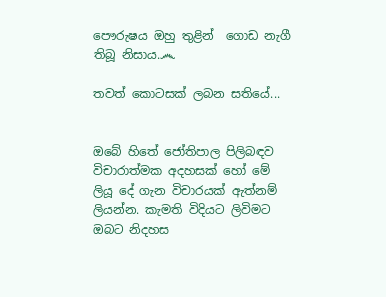පෞරුෂය ඔහු තුළින්  ගොඩ නැගී තිබූ නිසාය.෴

තවත් කොටසක් ලබන සතියේ...


ඔබේ හිතේ ජෝතිපාල පිලිබඳව විචාරාත්මක අදහසක් හෝ මේ ලියූ දේ ගැන විචාරයක් ඇත්නම් ලියන්න. කැමති විදියට ලිවිමට ඔබට නිදහස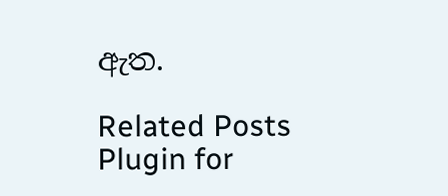ඇත.

Related Posts Plugin for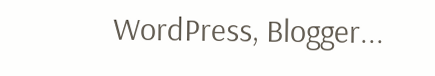WordPress, Blogger...